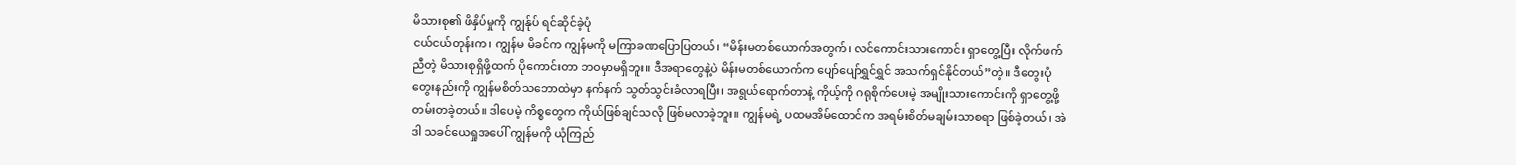မိသားစု၏ ဖိနှိပ်မှုကို ကျွန်ုပ် ရင်ဆိုင်ခဲ့ပုံ
ငယ်ငယ်တုန်းက၊ ကျွန်မ မိခင်က ကျွန်မကို မကြာခဏပြောပြတယ်၊ “မိန်းမတစ်ယောက်အတွက်၊ လင်ကောင်းသားကောင်း ရှာတွေ့ပြီး လိုက်ဖက်ညီတဲ့ မိသားစုရှိဖို့ထက် ပိုကောင်းတာ ဘဝမှာမရှိဘူး။ ဒီအရာတွေနဲ့ပဲ မိန်းမတစ်ယောက်က ပျော်ပျော်ရွှင်ရွှင် အသက်ရှင်နိုင်တယ်”တဲ့။ ဒီတွေးပုံတွေးနည်းကို ကျွန်မစိတ်သဘောထဲမှာ နက်နက် သွတ်သွင်းခံလာရပြီး၊ အရွယ်ရောက်တာနဲ့ ကိုယ့်ကို ဂရုစိုက်ပေးမဲ့ အမျိုးသားကောင်းကို ရှာတွေ့ဖို့ တမ်းတခဲ့တယ်။ ဒါပေမဲ့ ကိစ္စတွေက ကိုယ်ဖြစ်ချင်သလို ဖြစ်မလာခဲ့ဘူး။ ကျွန်မရဲ့ ပထမအိမ်ထောင်က အရမ်းစိတ်မချမ်းသာစရာ ဖြစ်ခဲ့တယ်၊ အဲဒါ သခင်ယေရှုအပေါ် ကျွန်မကို ယုံကြည်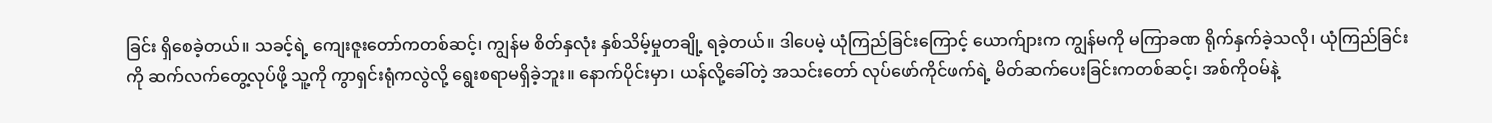ခြင်း ရှိစေခဲ့တယ်။ သခင့်ရဲ့ ကျေးဇူးတော်ကတစ်ဆင့်၊ ကျွန်မ စိတ်နှလုံး နှစ်သိမ့်မှုတချို့ ရခဲ့တယ်။ ဒါပေမဲ့ ယုံကြည်ခြင်းကြောင့် ယောက်ျားက ကျွန်မကို မကြာခဏ ရိုက်နှက်ခဲ့သလို၊ ယုံကြည်ခြင်းကို ဆက်လက်တွေ့လုပ်ဖို့ သူ့ကို ကွာရှင်းရုံကလွဲလို့ ရွေးစရာမရှိခဲ့ဘူး။ နောက်ပိုင်းမှာ၊ ယန်လို့ခေါ်တဲ့ အသင်းတော် လုပ်ဖော်ကိုင်ဖက်ရဲ့ မိတ်ဆက်ပေးခြင်းကတစ်ဆင့်၊ အစ်ကိုဝမ်နဲ့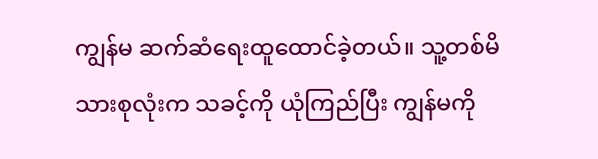ကျွန်မ ဆက်ဆံရေးထူထောင်ခဲ့တယ်။ သူ့တစ်မိသားစုလုံးက သခင့်ကို ယုံကြည်ပြီး ကျွန်မကို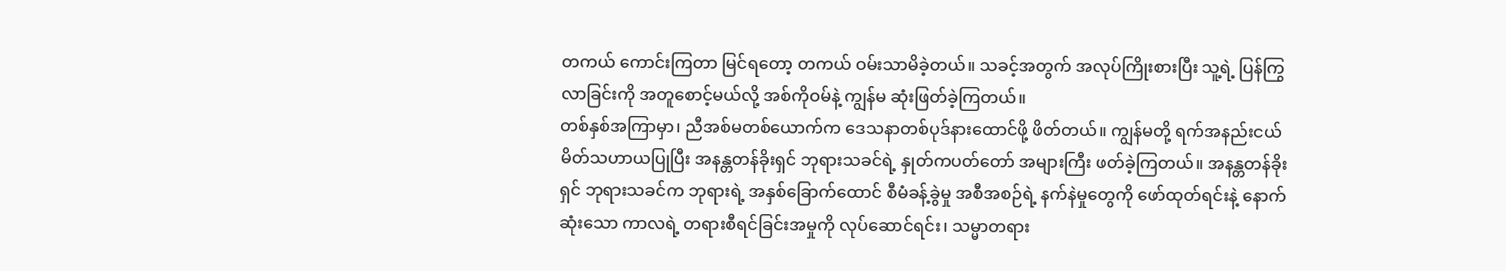တကယ် ကောင်းကြတာ မြင်ရတော့ တကယ် ဝမ်းသာမိခဲ့တယ်။ သခင့်အတွက် အလုပ်ကြိုးစားပြီး သူ့ရဲ့ ပြန်ကြွလာခြင်းကို အတူစောင့်မယ်လို့ အစ်ကိုဝမ်နဲ့ ကျွန်မ ဆုံးဖြတ်ခဲ့ကြတယ်။
တစ်နှစ်အကြာမှာ၊ ညီအစ်မတစ်ယောက်က ဒေသနာတစ်ပုဒ်နားထောင်ဖို့ ဖိတ်တယ်။ ကျွန်မတို့ ရက်အနည်းငယ် မိတ်သဟာယပြုပြီး အနန္တတန်ခိုးရှင် ဘုရားသခင်ရဲ့ နှုတ်ကပတ်တော် အများကြီး ဖတ်ခဲ့ကြတယ်။ အနန္တတန်ခိုးရှင် ဘုရားသခင်က ဘုရားရဲ့ အနှစ်ခြောက်ထောင် စီမံခန့်ခွဲမှု အစီအစဉ်ရဲ့ နက်နဲမှုတွေကို ဖော်ထုတ်ရင်းနဲ့ နောက်ဆုံးသော ကာလရဲ့ တရားစီရင်ခြင်းအမှုကို လုပ်ဆောင်ရင်း၊ သမ္မာတရား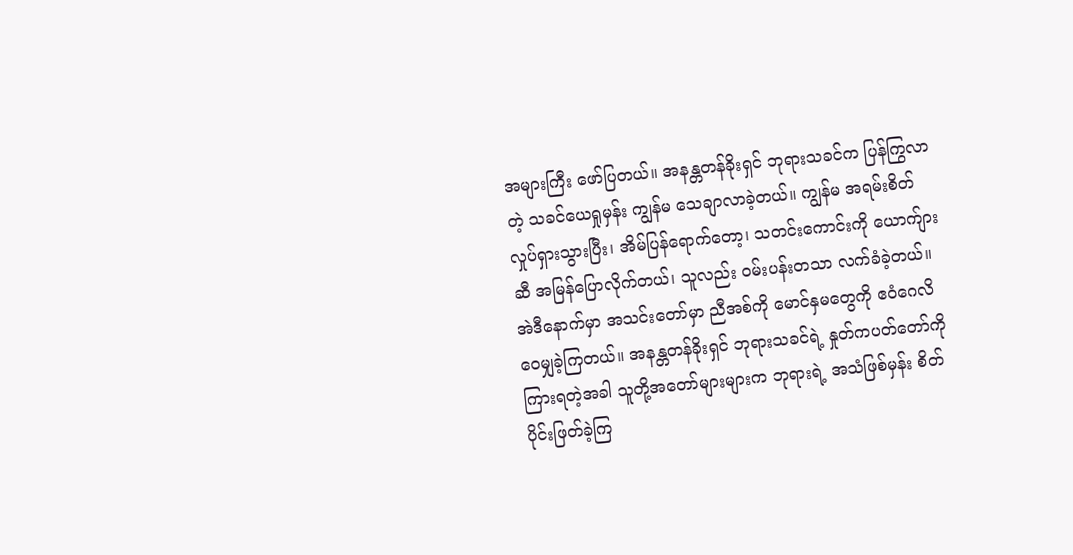အများကြီး ဖော်ပြတယ်။ အနန္တတန်ခိုးရှင် ဘုရားသခင်က ပြန်ကြွလာတဲ့ သခင်ယေရှုမှန်း ကျွန်မ သေချာလာခဲ့တယ်။ ကျွန်မ အရမ်းစိတ်လှုပ်ရှားသွားပြီး၊ အိမ်ပြန်ရောက်တော့၊ သတင်းကောင်းကို ယောက်ျားဆီ အမြန်ပြောလိုက်တယ်၊ သူလည်း ဝမ်းပန်းတသာ လက်ခံခဲ့တယ်။ အဲဒီနောက်မှာ အသင်းတော်မှာ ညီအစ်ကို မောင်နှမတွေကို ဧဝံဂေလိ ဝေမျှခဲ့ကြတယ်။ အနန္တတန်ခိုးရှင် ဘုရားသခင်ရဲ့ နှုတ်ကပတ်တော်ကို ကြားရတဲ့အခါ သူတို့အတော်များများက ဘုရားရဲ့ အသံဖြစ်မှန်း စိတ်ပိုင်းဖြတ်ခဲ့ကြ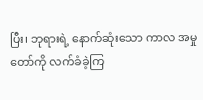ပြီး၊ ဘုရားရဲ့ နောက်ဆုံးသော ကာလ အမှုတော်ကို လက်ခံခဲ့ကြ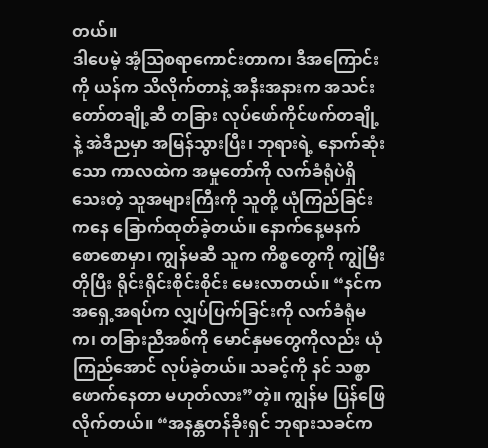တယ်။
ဒါပေမဲ့ အံ့ဩစရာကောင်းတာက၊ ဒီအကြောင်းကို ယန်က သိလိုက်တာနဲ့ အနီးအနားက အသင်းတော်တချို့ဆီ တခြား လုပ်ဖော်ကိုင်ဖက်တချို့နဲ့ အဲဒီညမှာ အမြန်သွားပြီး၊ ဘုရားရဲ့ နောက်ဆုံးသော ကာလထဲက အမှုတော်ကို လက်ခံရုံပဲရှိသေးတဲ့ သူအများကြီးကို သူတို့ ယုံကြည်ခြင်းကနေ ခြောက်ထုတ်ခဲ့တယ်။ နောက်နေ့မနက်စောစောမှာ၊ ကျွန်မဆီ သူက ကိစ္စတွေကို ကျွဲမြီးတိုပြီး ရိုင်းရိုင်းစိုင်းစိုင်း မေးလာတယ်။ “နင်က အရှေ့အရပ်က လျှပ်ပြက်ခြင်းကို လက်ခံရုံမက၊ တခြားညီအစ်ကို မောင်နှမတွေကိုလည်း ယုံကြည်အောင် လုပ်ခဲ့တယ်။ သခင့်ကို နင် သစ္စာဖောက်နေတာ မဟုတ်လား”တဲ့။ ကျွန်မ ပြန်ဖြေလိုက်တယ်။ “အနန္တတန်ခိုးရှင် ဘုရားသခင်က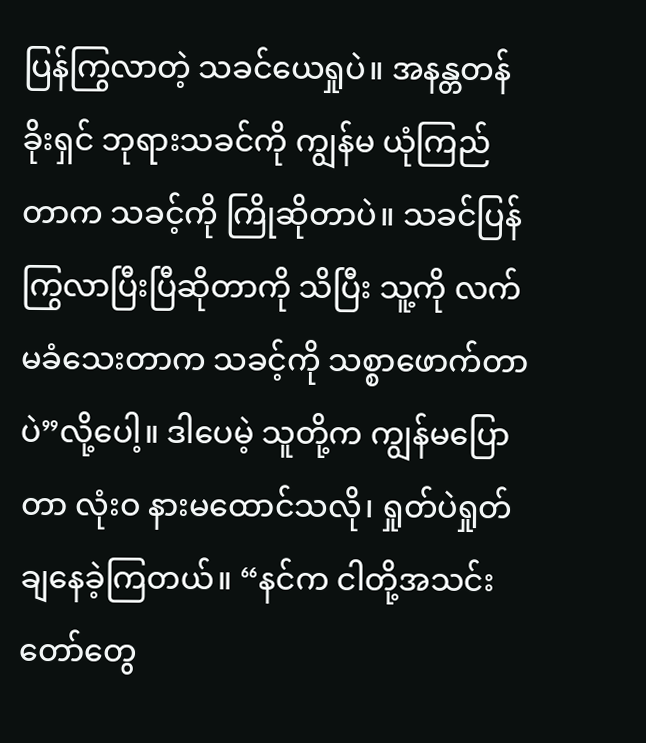ပြန်ကြွလာတဲ့ သခင်ယေရှုပဲ။ အနန္တတန်ခိုးရှင် ဘုရားသခင်ကို ကျွန်မ ယုံကြည်တာက သခင့်ကို ကြိုဆိုတာပဲ။ သခင်ပြန်ကြွလာပြီးပြီဆိုတာကို သိပြီး သူ့ကို လက်မခံသေးတာက သခင့်ကို သစ္စာဖောက်တာပဲ”လို့ပေါ့။ ဒါပေမဲ့ သူတို့က ကျွန်မပြောတာ လုံးဝ နားမထောင်သလို၊ ရှုတ်ပဲရှုတ်ချနေခဲ့ကြတယ်။ “နင်က ငါတို့အသင်းတော်တွေ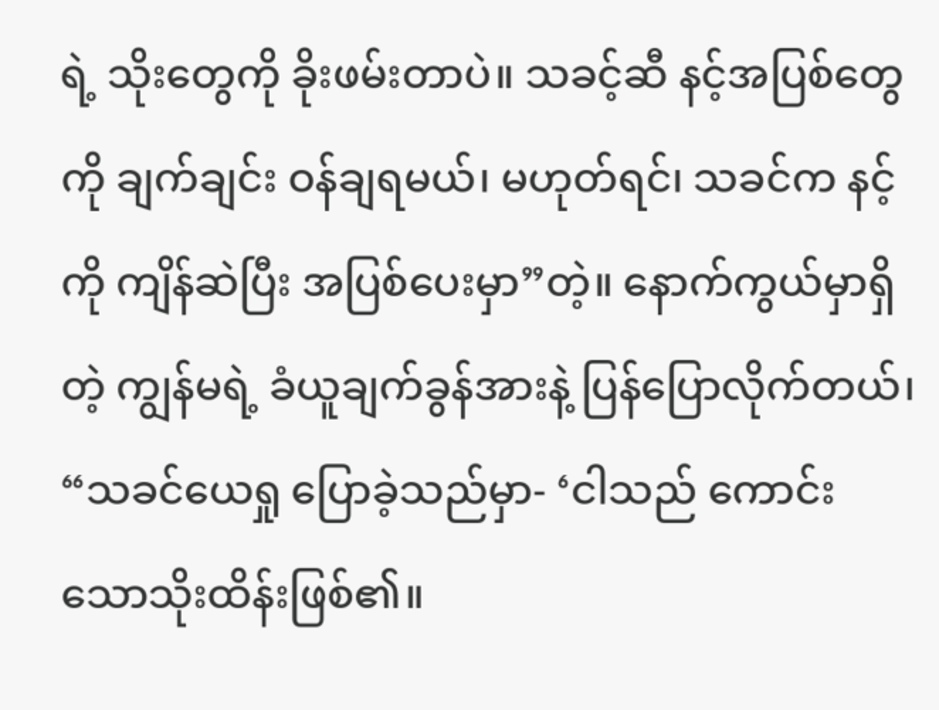ရဲ့ သိုးတွေကို ခိုးဖမ်းတာပဲ။ သခင့်ဆီ နင့်အပြစ်တွေကို ချက်ချင်း ဝန်ချရမယ်၊ မဟုတ်ရင်၊ သခင်က နင့်ကို ကျိန်ဆဲပြီး အပြစ်ပေးမှာ”တဲ့။ နောက်ကွယ်မှာရှိတဲ့ ကျွန်မရဲ့ ခံယူချက်ခွန်အားနဲ့ ပြန်ပြောလိုက်တယ်၊ “သခင်ယေရှု ပြောခဲ့သည်မှာ- ‘ငါသည် ကောင်းသောသိုးထိန်းဖြစ်၏။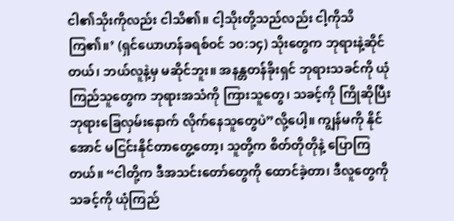ငါ၏သိုးကိုလည်း ငါသိ၏။ ငါ့သိုးတို့သည်လည်း ငါ့ကိုသိကြ၏။’ (ရှင်ယောဟန်ခရစ်ဝင် ၁၀:၁၄) သိုးတွေက ဘုရားနဲ့ဆိုင်တယ်၊ ဘယ်လူနဲ့မှ မဆိုင်ဘူး။ အနန္တတန်ခိုးရှင် ဘုရားသခင်ကို ယုံကြည်သူတွေက ဘုရားအသံကို ကြားသူတွေ၊ သခင့်ကို ကြိုဆိုပြီး ဘုရားခြေလှမ်းနောက် လိုက်နေသူတွေပဲ”လို့ပေါ့။ ကျွန်မကို နိုင်အောင် မငြင်းနိုင်တာတွေ့တော့၊ သူတို့က စိတ်တိုတိုနဲ့ ပြောကြတယ်။ “ငါတို့က ဒီအသင်းတော်တွေကို ထောင်ခဲ့တာ၊ ဒီလူတွေကို သခင့်ကို ယုံကြည်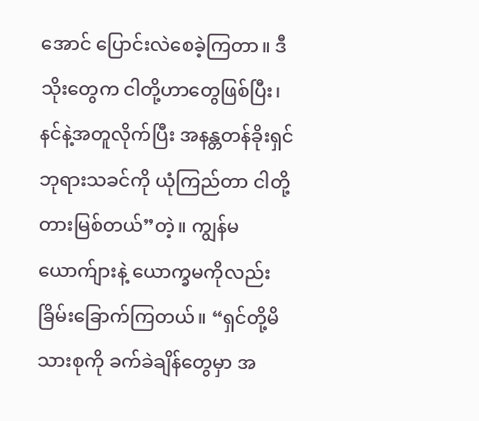အောင် ပြောင်းလဲစေခဲ့ကြတာ။ ဒီသိုးတွေက ငါတို့ဟာတွေဖြစ်ပြီး၊ နင်နဲ့အတူလိုက်ပြီး အနန္တတန်ခိုးရှင် ဘုရားသခင်ကို ယုံကြည်တာ ငါတို့တားမြစ်တယ်”တဲ့။ ကျွန်မယောက်ျားနဲ့ ယောက္ခမကိုလည်း ခြိမ်းခြောက်ကြတယ်။ “ရှင်တို့မိသားစုကို ခက်ခဲချိန်တွေမှာ အ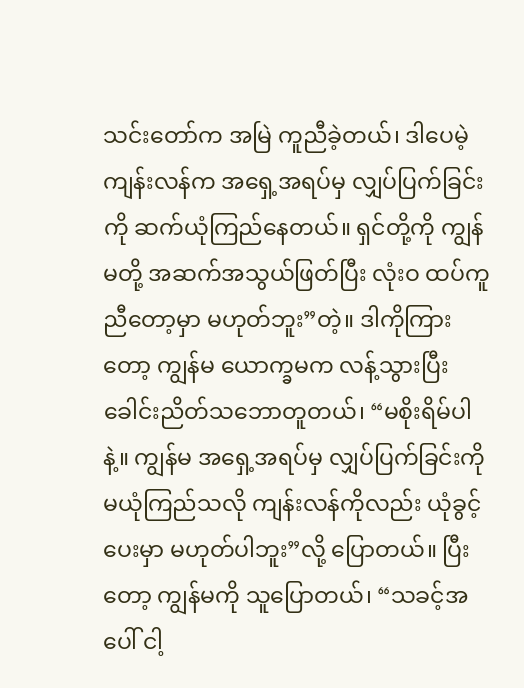သင်းတော်က အမြဲ ကူညီခဲ့တယ်၊ ဒါပေမဲ့ ကျန်းလန်က အရှေ့အရပ်မှ လျှပ်ပြက်ခြင်းကို ဆက်ယုံကြည်နေတယ်။ ရှင်တို့ကို ကျွန်မတို့ အဆက်အသွယ်ဖြတ်ပြီး လုံးဝ ထပ်ကူညီတော့မှာ မဟုတ်ဘူး”တဲ့။ ဒါကိုကြားတော့ ကျွန်မ ယောက္ခမက လန့်သွားပြီး ခေါင်းညိတ်သဘောတူတယ်၊ “မစိုးရိမ်ပါနဲ့။ ကျွန်မ အရှေ့အရပ်မှ လျှပ်ပြက်ခြင်းကို မယုံကြည်သလို ကျန်းလန်ကိုလည်း ယုံခွင့်ပေးမှာ မဟုတ်ပါဘူး”လို့ ပြောတယ်။ ပြီးတော့ ကျွန်မကို သူပြောတယ်၊ “သခင့်အပေါ် ငါ့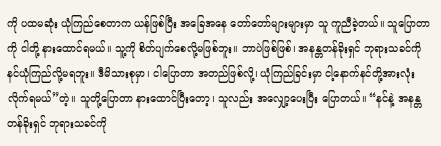ကို ပထမဆုံး ယုံကြည်စေတာက ယန်ဖြစ်ပြီး အခြေအနေ တော်တော်များများမှာ သူ ကူညီခဲ့တယ်။ သူပြောတာကို ငါတို့ နားထောင်ရမယ်။ သူ့ကို စိတ်ပျက်စေလို့မဖြစ်ဘူး။ ဘာပဲဖြစ်ဖြစ်၊ အနန္တတန်ခိုးရှင် ဘုရားသခင်ကို နင်ယုံကြည်လို့မရဘူး။ ဒီမိသားစုမှာ၊ ငါပြောတာ အတည်ဖြစ်လို့၊ ယုံကြည်ခြင်းမှာ ငါ့နောက်နင်တို့အားလုံး လိုက်ရမယ်”တဲ့။ သူတို့ပြောတာ နားထောင်ပြီးတော့၊ သူလည်း အလျှော့ပေးပြီး ပြောတယ်။ “နင်နဲ့ အနန္တတန်ခိုးရှင် ဘုရားသခင်ကို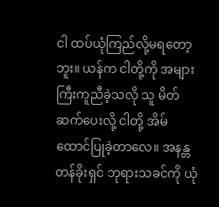ငါ ထပ်ယုံကြည်လို့မရတော့ဘူး။ ယန်က ငါတို့ကို အများကြီးကူညီခဲ့သလို သူ မိတ်ဆက်ပေးလို့ ငါတို့ အိမ်ထောင်ပြုခဲ့တာလေ။ အနန္တတန်ခိုးရှင် ဘုရားသခင်ကို ယုံ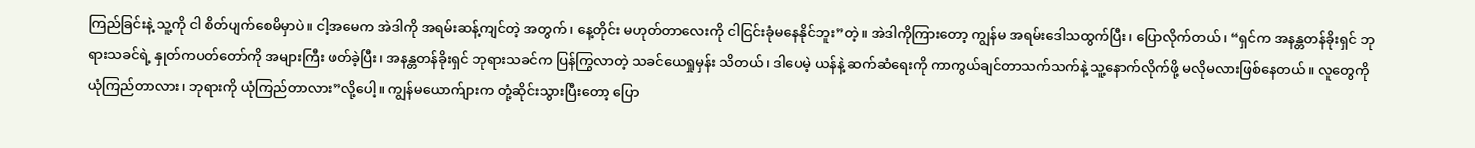ကြည်ခြင်းနဲ့ သူ့ကို ငါ စိတ်ပျက်စေမိမှာပဲ။ ငါ့အမေက အဲဒါကို အရမ်းဆန့်ကျင်တဲ့ အတွက်၊ နေ့တိုင်း မဟုတ်တာလေးကို ငါငြင်းခုံမနေနိုင်ဘူး”တဲ့။ အဲဒါကိုကြားတော့ ကျွန်မ အရမ်းဒေါသထွက်ပြီး၊ ပြောလိုက်တယ်၊ “ရှင်က အနန္တတန်ခိုးရှင် ဘုရားသခင်ရဲ့ နှုတ်ကပတ်တော်ကို အများကြီး ဖတ်ခဲ့ပြီး၊ အနန္တတန်ခိုးရှင် ဘုရားသခင်က ပြန်ကြွလာတဲ့ သခင်ယေရှုမှန်း သိတယ်၊ ဒါပေမဲ့ ယန်နဲ့ ဆက်ဆံရေးကို ကာကွယ်ချင်တာသက်သက်နဲ့ သူ့နောက်လိုက်ဖို့ မလိုမလားဖြစ်နေတယ်။ လူတွေကို ယုံကြည်တာလား၊ ဘုရားကို ယုံကြည်တာလား”လို့ပေါ့။ ကျွန်မယောက်ျားက တုံ့ဆိုင်းသွားပြီးတော့ ပြော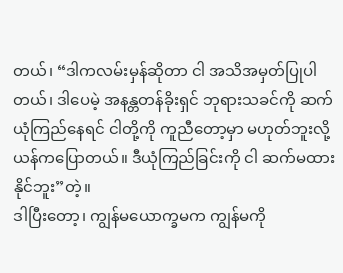တယ်၊ “ဒါကလမ်းမှန်ဆိုတာ ငါ အသိအမှတ်ပြုပါတယ်၊ ဒါပေမဲ့ အနန္တတန်ခိုးရှင် ဘုရားသခင်ကို ဆက်ယုံကြည်နေရင် ငါတို့ကို ကူညီတော့မှာ မဟုတ်ဘူးလို့ ယန်ကပြောတယ်။ ဒီယုံကြည်ခြင်းကို ငါ ဆက်မထားနိုင်ဘူး”တဲ့။
ဒါပြီးတော့၊ ကျွန်မယောက္ခမက ကျွန်မကို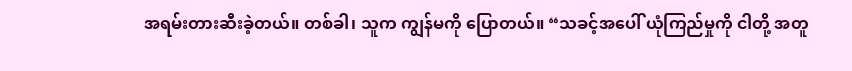အရမ်းတားဆီးခဲ့တယ်။ တစ်ခါ၊ သူက ကျွန်မကို ပြောတယ်။ “သခင့်အပေါ် ယုံကြည်မှုကို ငါတို့ အတူ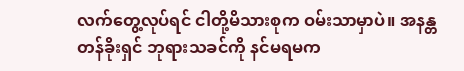လက်တွေ့လုပ်ရင် ငါတို့မိသားစုက ဝမ်းသာမှာပဲ။ အနန္တတန်ခိုးရှင် ဘုရားသခင်ကို နင်မရမက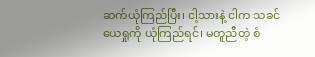ဆက်ယုံကြည်ပြီး၊ ငါ့သားနဲ့ ငါက သခင်ယေရှုကို ယုံကြည်ရင်၊ မတူညီတဲ့ စံ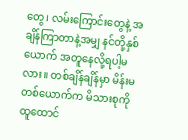တွေ၊ လမ်းကြောင်းတွေနဲ့ အချိန်ကြာတာနဲ့အမျှ နင်တို့နှစ်ယောက် အတူနေလို့ရပါ့မလား။ တစ်ချိန်ချိန်မှာ မိန်းမတစ်ယောက်က မိသားစုကို ထူထောင်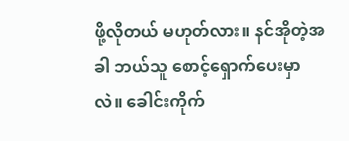ဖို့လိုတယ် မဟုတ်လား။ နင်အိုတဲ့အခါ ဘယ်သူ စောင့်ရှောက်ပေးမှာလဲ။ ခေါင်းကိုက်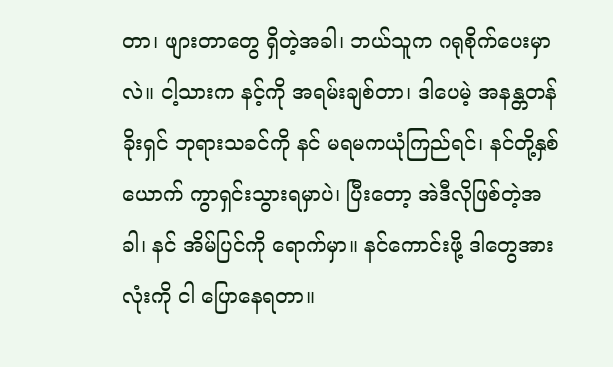တာ၊ ဖျားတာတွေ ရှိတဲ့အခါ၊ ဘယ်သူက ဂရုစိုက်ပေးမှာလဲ။ ငါ့သားက နင့်ကို အရမ်းချစ်တာ၊ ဒါပေမဲ့ အနန္တတန်ခိုးရှင် ဘုရားသခင်ကို နင် မရမကယုံကြည်ရင်၊ နင်တို့နှစ်ယောက် ကွာရှင်းသွားရမှာပဲ၊ ပြီးတော့ အဲဒီလိုဖြစ်တဲ့အခါ၊ နင် အိမ်ပြင်ကို ရောက်မှာ။ နင်ကောင်းဖို့ ဒါတွေအားလုံးကို ငါ ပြောနေရတာ။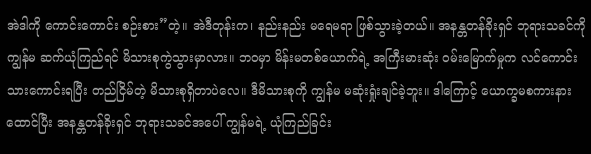အဲဒါကို ကောင်းကောင်း စဉ်းစား”တဲ့။ အဲဒီတုန်းက၊ နည်းနည်း မရေမရာ ဖြစ်သွားခဲ့တယ်။ အနန္တတန်ခိုးရှင် ဘုရားသခင်ကို ကျွန်မ ဆက်ယုံကြည်ရင် မိသားစုကွဲသွားမှာလား။ ဘဝမှာ မိန်းမတစ်ယောက်ရဲ့ အကြီးမားဆုံး ဝမ်းမြောက်မှုက လင်ကောင်းသားကောင်းရပြီး တည်ငြိမ်တဲ့ မိသားစုရှိတာပဲလေ။ ဒီမိသားစုကို ကျွန်မ မဆုံးရှုံးချင်ခဲ့ဘူး။ ဒါကြောင့် ယောက္ခမစကားနားထောင်ပြီး အနန္တတန်ခိုးရှင် ဘုရားသခင်အပေါ် ကျွန်မရဲ့ ယုံကြည်ခြင်း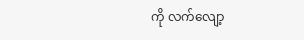ကို လက်လျော့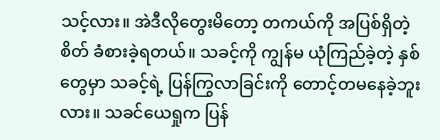သင့်လား။ အဲဒီလိုတွေးမိတော့ တကယ်ကို အပြစ်ရှိတဲ့စိတ် ခံစားခဲ့ရတယ်။ သခင့်ကို ကျွန်မ ယုံကြည်ခဲ့တဲ့ နှစ်တွေမှာ သခင့်ရဲ့ ပြန်ကြွလာခြင်းကို တောင့်တမနေခဲ့ဘူးလား။ သခင်ယေရှုက ပြန်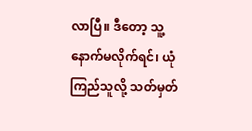လာပြီ။ ဒီတော့ သူ့နောက်မလိုက်ရင်၊ ယုံကြည်သူလို့ သတ်မှတ်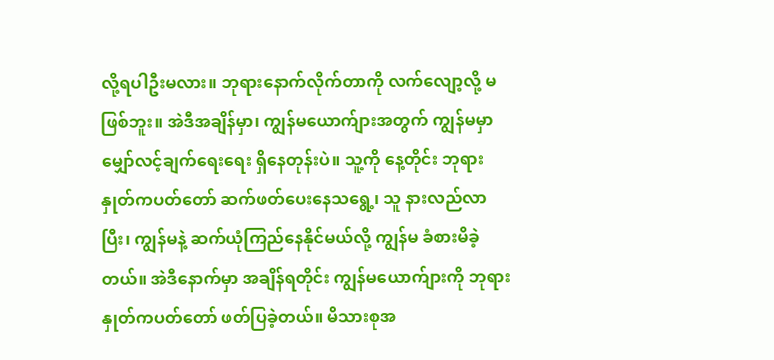လို့ရပါဦးမလား။ ဘုရားနောက်လိုက်တာကို လက်လျော့လို့ မဖြစ်ဘူး။ အဲဒီအချိန်မှာ၊ ကျွန်မယောက်ျားအတွက် ကျွန်မမှာ မျှော်လင့်ချက်ရေးရေး ရှိနေတုန်းပဲ။ သူ့ကို နေ့တိုင်း ဘုရားနှုတ်ကပတ်တော် ဆက်ဖတ်ပေးနေသရွေ့၊ သူ နားလည်လာပြီး၊ ကျွန်မနဲ့ ဆက်ယုံကြည်နေနိုင်မယ်လို့ ကျွန်မ ခံစားမိခဲ့တယ်။ အဲဒီနောက်မှာ အချိန်ရတိုင်း ကျွန်မယောက်ျားကို ဘုရားနှုတ်ကပတ်တော် ဖတ်ပြခဲ့တယ်။ မိသားစုအ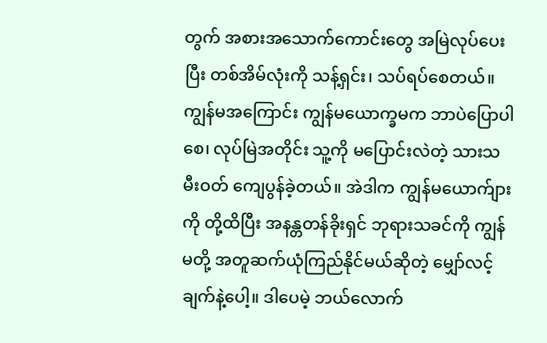တွက် အစားအသောက်ကောင်းတွေ အမြဲလုပ်ပေးပြီး တစ်အိမ်လုံးကို သန့်ရှင်း၊ သပ်ရပ်စေတယ်။ ကျွန်မအကြောင်း ကျွန်မယောက္ခမက ဘာပဲပြောပါစေ၊ လုပ်မြဲအတိုင်း သူ့ကို မပြောင်းလဲတဲ့ သားသမီးဝတ် ကျေပွန်ခဲ့တယ်။ အဲဒါက ကျွန်မယောက်ျားကို တို့ထိပြီး အနန္တတန်ခိုးရှင် ဘုရားသခင်ကို ကျွန်မတို့ အတူဆက်ယုံကြည်နိုင်မယ်ဆိုတဲ့ မျှော်လင့်ချက်နဲ့ပေါ့။ ဒါပေမဲ့ ဘယ်လောက်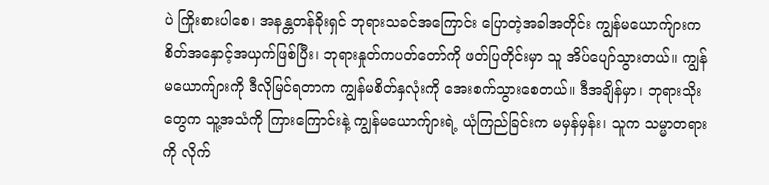ပဲ ကြိုးစားပါစေ၊ အနန္တတန်ခိုးရှင် ဘုရားသခင်အကြောင်း ပြောတဲ့အခါအတိုင်း ကျွန်မယောက်ျားက စိတ်အနှောင့်အယှက်ဖြစ်ပြီး၊ ဘုရားနှုတ်ကပတ်တော်ကို ဖတ်ပြတိုင်းမှာ သူ အိပ်ပျော်သွားတယ်။ ကျွန်မယောက်ျားကို ဒီလိုမြင်ရတာက ကျွန်မစိတ်နှလုံးကို အေးစက်သွားစေတယ်။ ဒီအချိန်မှာ၊ ဘုရားသိုးတွေက သူ့အသံကို ကြားကြောင်းနဲ့ ကျွန်မယောက်ျားရဲ့ ယုံကြည်ခြင်းက မမှန်မှန်း၊ သူက သမ္မာတရားကို လိုက်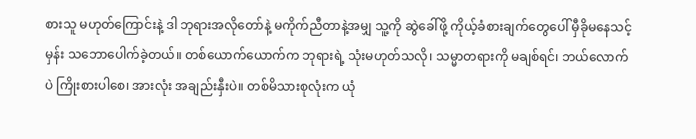စားသူ မဟုတ်ကြောင်းနဲ့ ဒါ ဘုရားအလိုတော်နဲ့ မကိုက်ညီတာနဲ့အမျှ သူ့ကို ဆွဲခေါ်ဖို့ ကိုယ့်ခံစားချက်တွေပေါ် မှီခိုမနေသင့်မှန်း သဘောပေါက်ခဲ့တယ်။ တစ်ယောက်ယောက်က ဘုရားရဲ့ သုံးမဟုတ်သလို၊ သမ္မာတရားကို မချစ်ရင်၊ ဘယ်လောက်ပဲ ကြိုးစားပါစေ၊ အားလုံး အချည်းနှီးပဲ။ တစ်မိသားစုလုံးက ယုံ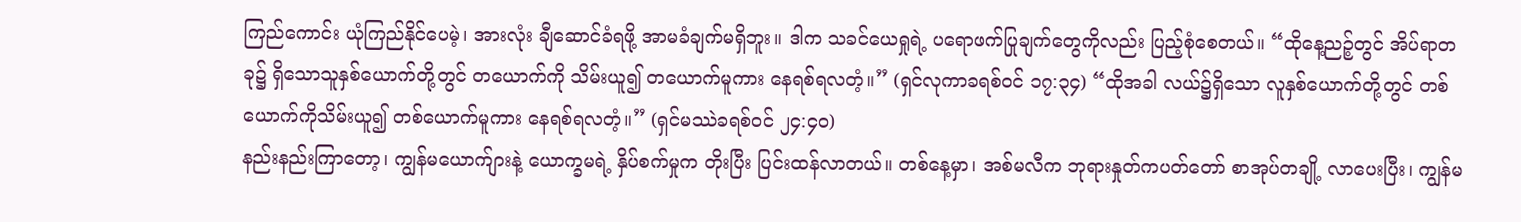ကြည်ကောင်း ယုံကြည်နိုင်ပေမဲ့၊ အားလုံး ချီဆောင်ခံရဖို့ အာမခံချက်မရှိဘူး။ ဒါက သခင်ယေရှုရဲ့ ပရောဖက်ပြုချက်တွေကိုလည်း ပြည့်စုံစေတယ်။ “ထိုနေ့ညဉ့်တွင် အိပ်ရာတခု၌ ရှိသောသူနှစ်ယောက်တို့တွင် တယောက်ကို သိမ်းယူ၍ တယောက်မူကား နေရစ်ရလတံ့။” (ရှင်လုကာခရစ်ဝင် ၁၇:၃၄) “ထိုအခါ လယ်၌ရှိသော လူနှစ်ယောက်တို့တွင် တစ်ယောက်ကိုသိမ်းယူ၍ တစ်ယောက်မူကား နေရစ်ရလတံ့။” (ရှင်မဿဲခရစ်ဝင် ၂၄:၄၀)
နည်းနည်းကြာတော့၊ ကျွန်မယောက်ျားနဲ့ ယောက္ခမရဲ့ နှိပ်စက်မှုက တိုးပြီး ပြင်းထန်လာတယ်။ တစ်နေ့မှာ၊ အစ်မလီက ဘုရားနှုတ်ကပတ်တော် စာအုပ်တချို့ လာပေးပြီး၊ ကျွန်မ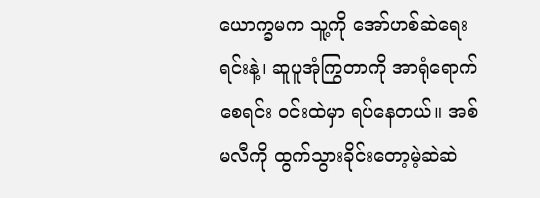ယောက္ခမက သူ့ကို အော်ဟစ်ဆဲရေးရင်းနဲ့၊ ဆူပူအုံကြွတာကို အာရုံရောက်စေရင်း ဝင်းထဲမှာ ရပ်နေတယ်။ အစ်မလီကို ထွက်သွားခိုင်းတော့မဲ့ဆဲဆဲ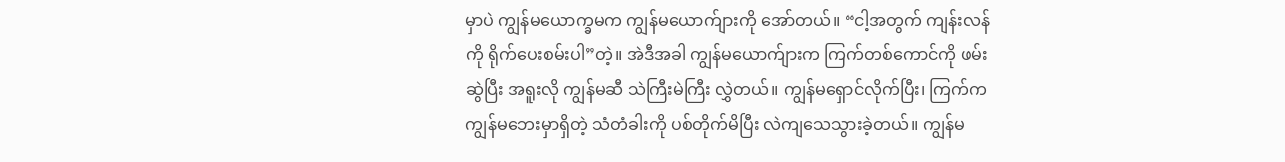မှာပဲ ကျွန်မယောက္ခမက ကျွန်မယောက်ျားကို အော်တယ်။ “ငါ့အတွက် ကျန်းလန်ကို ရိုက်ပေးစမ်းပါ”တဲ့။ အဲဒီအခါ ကျွန်မယောက်ျားက ကြက်တစ်ကောင်ကို ဖမ်းဆွဲပြီး အရူးလို ကျွန်မဆီ သဲကြီးမဲကြီး လွှဲတယ်။ ကျွန်မရှောင်လိုက်ပြီး၊ ကြက်က ကျွန်မဘေးမှာရှိတဲ့ သံတံခါးကို ပစ်တိုက်မိပြီး လဲကျသေသွားခဲ့တယ်။ ကျွန်မ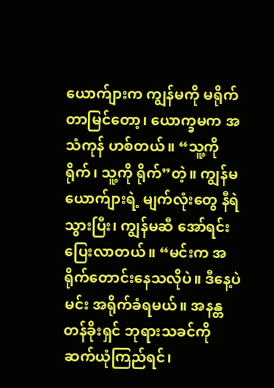ယောက်ျားက ကျွန်မကို မရိုက်တာမြင်တော့၊ ယောက္ခမက အသံကုန် ဟစ်တယ်။ “သူ့ကို ရိုက်၊ သူ့ကို ရိုက်”တဲ့။ ကျွန်မယောက်ျားရဲ့ မျက်လုံးတွေ နီရဲသွားပြီး၊ ကျွန်မဆီ အော်ရင်း ပြေးလာတယ်။ “မင်းက အရိုက်တောင်းနေသလိုပဲ။ ဒီနေ့ပဲ မင်း အရိုက်ခံရမယ်။ အနန္တတန်ခိုးရှင် ဘုရားသခင်ကို ဆက်ယုံကြည်ရင်၊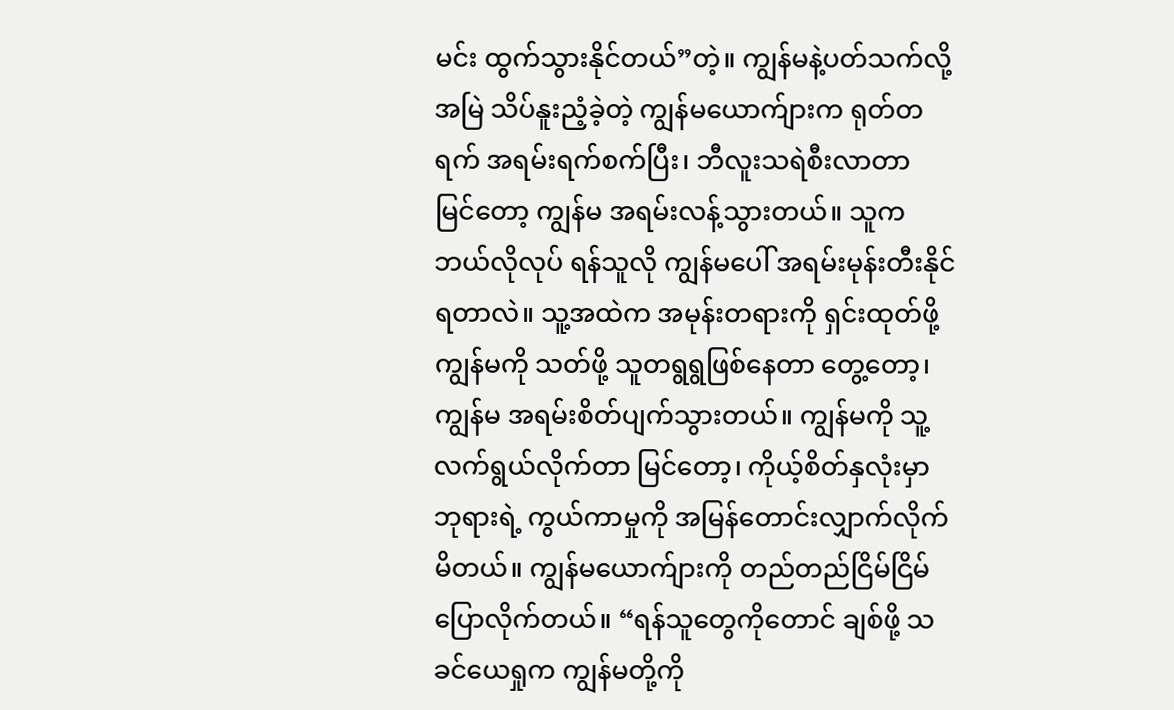မင်း ထွက်သွားနိုင်တယ်”တဲ့။ ကျွန်မနဲ့ပတ်သက်လို့ အမြဲ သိပ်နူးညံ့ခဲ့တဲ့ ကျွန်မယောက်ျားက ရုတ်တရက် အရမ်းရက်စက်ပြီး၊ ဘီလူးသရဲစီးလာတာ မြင်တော့ ကျွန်မ အရမ်းလန့်သွားတယ်။ သူက ဘယ်လိုလုပ် ရန်သူလို ကျွန်မပေါ် အရမ်းမုန်းတီးနိုင်ရတာလဲ။ သူ့အထဲက အမုန်းတရားကို ရှင်းထုတ်ဖို့ ကျွန်မကို သတ်ဖို့ သူတရွရွဖြစ်နေတာ တွေ့တော့၊ ကျွန်မ အရမ်းစိတ်ပျက်သွားတယ်။ ကျွန်မကို သူ့လက်ရွယ်လိုက်တာ မြင်တော့၊ ကိုယ့်စိတ်နှလုံးမှာ ဘုရားရဲ့ ကွယ်ကာမှုကို အမြန်တောင်းလျှာက်လိုက်မိတယ်။ ကျွန်မယောက်ျားကို တည်တည်ငြိမ်ငြိမ် ပြောလိုက်တယ်။ “ရန်သူတွေကိုတောင် ချစ်ဖို့ သခင်ယေရှုက ကျွန်မတို့ကို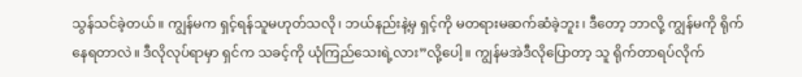သွန်သင်ခဲ့တယ်။ ကျွန်မက ရှင့်ရန်သူမဟုတ်သလို၊ ဘယ်နည်းနဲ့မှ ရှင့်ကို မတရားမဆက်ဆံခဲ့ဘူး၊ ဒီတော့ ဘာလို့ ကျွန်မကို ရိုက်နေရတာလဲ။ ဒီလိုလုပ်ရာမှာ ရှင်က သခင့်ကို ယုံကြည်သေးရဲ့လား”လို့ပေါ့။ ကျွန်မအဲဒီလိုပြောတာ့ သူ ရိုက်တာရပ်လိုက်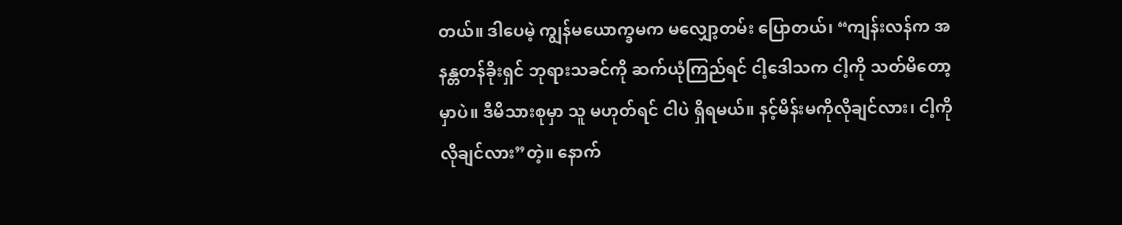တယ်။ ဒါပေမဲ့ ကျွန်မယောက္ခမက မလျှော့တမ်း ပြောတယ်၊ “ကျန်းလန်က အနန္တတန်ခိုးရှင် ဘုရားသခင်ကို ဆက်ယုံကြည်ရင် ငါ့ဒေါသက ငါ့ကို သတ်မိတော့မှာပဲ။ ဒီမိသားစုမှာ သူ မဟုတ်ရင် ငါပဲ ရှိရမယ်။ နင့်မိန်းမကိုလိုချင်လား၊ ငါ့ကို လိုချင်လား”တဲ့။ နောက်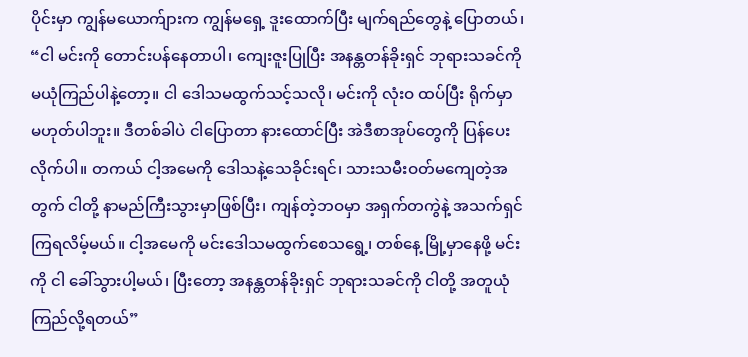ပိုင်းမှာ ကျွန်မယောက်ျားက ကျွန်မရှေ့ ဒူးထောက်ပြီး မျက်ရည်တွေနဲ့ ပြောတယ်၊ “ငါ မင်းကို တောင်းပန်နေတာပါ၊ ကျေးဇူးပြုပြီး အနန္တတန်ခိုးရှင် ဘုရားသခင်ကို မယုံကြည်ပါနဲ့တော့။ ငါ ဒေါသမထွက်သင့်သလို၊ မင်းကို လုံးဝ ထပ်ပြီး ရိုက်မှာ မဟုတ်ပါဘူး။ ဒီတစ်ခါပဲ ငါပြောတာ နားထောင်ပြီး အဲဒီစာအုပ်တွေကို ပြန်ပေးလိုက်ပါ။ တကယ် ငါ့အမေကို ဒေါသနဲ့သေခိုင်းရင်၊ သားသမီးဝတ်မကျေတဲ့အတွက် ငါတို့ နာမည်ကြီးသွားမှာဖြစ်ပြီး၊ ကျန်တဲ့ဘဝမှာ အရှက်တကွဲနဲ့ အသက်ရှင်ကြရလိမ့်မယ်။ ငါ့အမေကို မင်းဒေါသမထွက်စေသရွေ့၊ တစ်နေ့ မြို့မှာနေဖို့ မင်းကို ငါ ခေါ်သွားပါ့မယ်၊ ပြီးတော့ အနန္တတန်ခိုးရှင် ဘုရားသခင်ကို ငါတို့ အတူယုံကြည်လို့ရတယ်”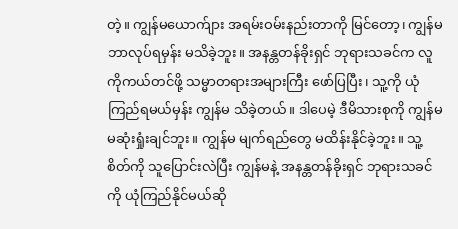တဲ့။ ကျွန်မယောက်ျား အရမ်းဝမ်းနည်းတာကို မြင်တော့၊ ကျွန်မ ဘာလုပ်ရမှန်း မသိခဲ့ဘူး။ အနန္တတန်ခိုးရှင် ဘုရားသခင်က လူကိုကယ်တင်ဖို့ သမ္မာတရားအများကြီး ဖော်ပြပြီး၊ သူ့ကို ယုံကြည်ရမယ်မှန်း ကျွန်မ သိခဲ့တယ်။ ဒါပေမဲ့ ဒီမိသားစုကို ကျွန်မ မဆုံးရှုံးချင်ဘူး။ ကျွန်မ မျက်ရည်တွေ မထိန်းနိုင်ခဲ့ဘူး။ သူ့စိတ်ကို သူပြောင်းလဲပြီး ကျွန်မနဲ့ အနန္တတန်ခိုးရှင် ဘုရားသခင်ကို ယုံကြည်နိုင်မယ်ဆို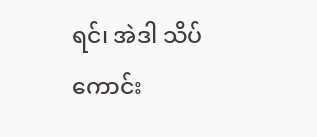ရင်၊ အဲဒါ သိပ်ကောင်း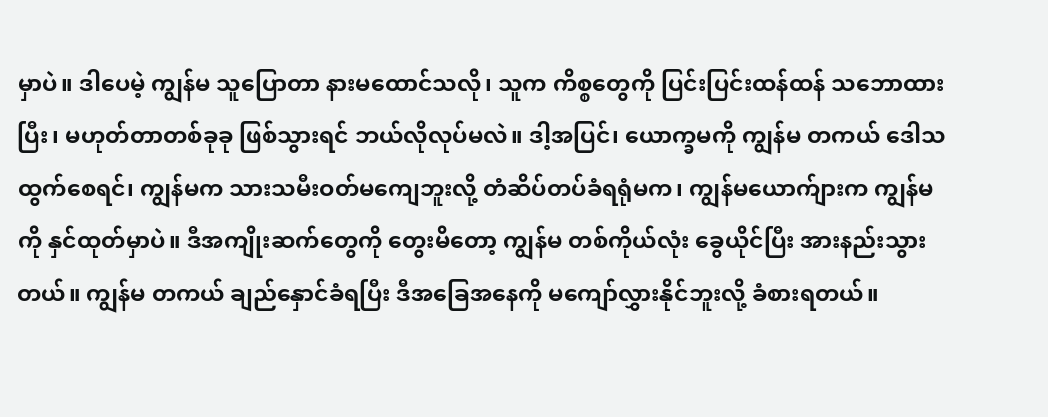မှာပဲ။ ဒါပေမဲ့ ကျွန်မ သူပြောတာ နားမထောင်သလို၊ သူက ကိစ္စတွေကို ပြင်းပြင်းထန်ထန် သဘောထားပြီး၊ မဟုတ်တာတစ်ခုခု ဖြစ်သွားရင် ဘယ်လိုလုပ်မလဲ။ ဒါ့အပြင်၊ ယောက္ခမကို ကျွန်မ တကယ် ဒေါသထွက်စေရင်၊ ကျွန်မက သားသမီးဝတ်မကျေဘူးလို့ တံဆိပ်တပ်ခံရရုံမက၊ ကျွန်မယောက်ျားက ကျွန်မကို နှင်ထုတ်မှာပဲ။ ဒီအကျိုးဆက်တွေကို တွေးမိတော့ ကျွန်မ တစ်ကိုယ်လုံး ခွေယိုင်ပြီး အားနည်းသွားတယ်။ ကျွန်မ တကယ် ချည်နှောင်ခံရပြီး ဒီအခြေအနေကို မကျော်လွှားနိုင်ဘူးလို့ ခံစားရတယ်။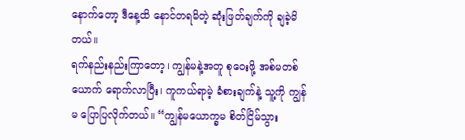နောက်တော့ ဒီနေ့ထိ နောင်တရမိတဲ့ ဆုံးဖြတ်ချက်ကို ချခဲ့မိတယ်။
ရက်နည်းနည်းကြာတော့၊ ကျွန်မနဲ့အတူ စုဝေးဖို့ အစ်မတစ်ယောက် ရောက်လာပြီး၊ ကူကယ်ရာမဲ့ ခံစားချက်နဲ့ သူ့ကို ကျွန်မ ပြောပြလိုက်တယ်။ “ကျွန်မယောက္ခမ စိတ်ငြိမ်သွား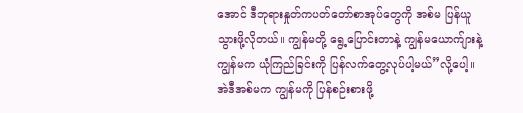အောင် ဒီဘုရားနှုတ်ကပတ်တော်စာအုပ်တွေကို အစ်မ ပြန်ယူသွားဖို့လိုတယ်။ ကျွန်မတို့ ရွေ့ပြောင်းတာနဲ့ ကျွန်မယောက်ျားနဲ့ ကျွန်မက ယုံကြည်ခြင်းကို ပြန်လက်တွေ့လုပ်ပါ့မယ်”လို့ပေါ့။ အဲဒီအစ်မက ကျွန်မကို ပြန်စဉ်းစားဖို့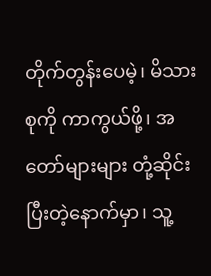တိုက်တွန်းပေမဲ့၊ မိသားစုကို ကာကွယ်ဖို့၊ အတော်များများ တုံ့ဆိုင်းပြီးတဲ့နောက်မှာ၊ သူ့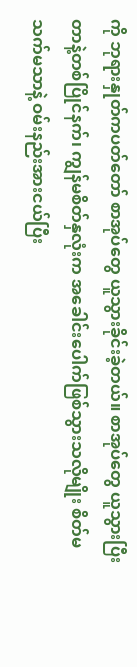ကို ဘုရားနှုတ်ကပတ်တော် စာအုပ်တွေ ယူသွားခိုင်းခဲ့တယ်။ စာအုပ်တွေ ယူသွားပြီးတာနဲ့တစ်ပြိုင်နက်၊ ကျွန်မစိတ်နှလုံးက အခေါင်းပေါက်ဖြစ်သွားသလိုမျိုး စိတ်မသက်မသာနဲ့ ဝမ်းနည်းအားငယ်ပြီး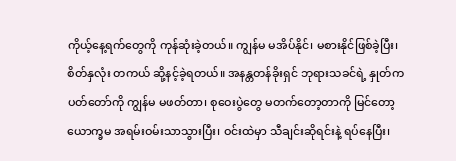ကိုယ့်နေ့ရက်တွေကို ကုန်ဆုံးခဲ့တယ်။ ကျွန်မ မအိပ်နိုင်၊ မစားနိုင်ဖြစ်ခဲ့ပြီး၊ စိတ်နှလုံး တကယ် ဆို့နင့်ခဲ့ရတယ်။ အနန္တတန်ခိုးရှင် ဘုရားသခင်ရဲ့ နှုတ်ကပတ်တော်ကို ကျွန်မ မဖတ်တာ၊ စုဝေးပွဲတွေ မတက်တော့တာကို မြင်တော့ ယောက္ခမ အရမ်းဝမ်းသာသွားပြီး၊ ဝင်းထဲမှာ သီချင်းဆိုရင်းနဲ့ ရပ်နေပြီး၊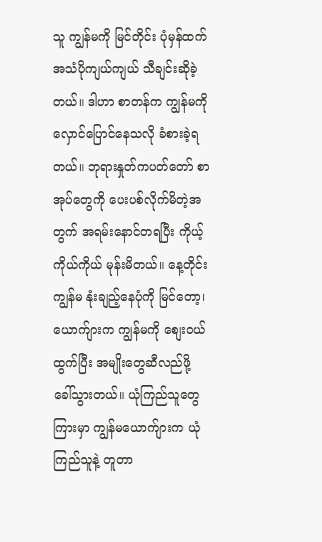သူ ကျွန်မကို မြင်တိုင်း ပုံမှန်ထက် အသံပိုကျယ်ကျယ် သီချင်းဆိုခဲ့တယ်။ ဒါဟာ စာတန်က ကျွန်မကို လှောင်ပြောင်နေသလို ခံစားခဲ့ရတယ်။ ဘုရားနှုတ်ကပတ်တော် စာအုပ်တွေကို ပေးပစ်လိုက်မိတဲ့အတွက် အရမ်းနောင်တရပြီး ကိုယ့်ကိုယ်ကိုယ် မုန်းမိတယ်။ နေ့တိုင်း ကျွန်မ နုံးချည့်နေပုံကို မြင်တော့၊ ယောက်ျားက ကျွန်မကို စျေးဝယ်ထွက်ပြီး အမျိုးတွေဆီလည်ဖို့ ခေါ်သွားတယ်။ ယုံကြည်သူတွေကြားမှာ ကျွန်မယောက်ျားက ယုံကြည်သူနဲ့ တူတာ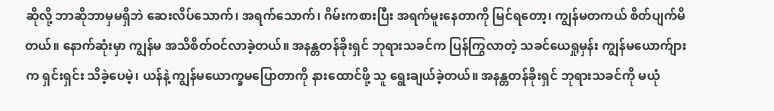ဆိုလို့ ဘာဆိုဘာမှမရှိဘဲ ဆေးလိပ်သောက်၊ အရက်သောက်၊ ဂိမ်းကစားပြီး အရက်မူးနေတာကို မြင်ရတော့၊ ကျွန်မတကယ် စိတ်ပျက်မိတယ်။ နောက်ဆုံးမှာ ကျွန်မ အသိစိတ်ဝင်လာခဲ့တယ်။ အနန္တတန်ခိုးရှင် ဘုရားသခင်က ပြန်ကြွလာတဲ့ သခင်ယေရှုမှန်း ကျွန်မယောက်ျားက ရှင်းရှင်း သိခဲ့ပေမဲ့၊ ယန်နဲ့ ကျွန်မယောက္ခမပြောတာကို နားထောင်ဖို့ သူ ရွေးချယ်ခဲ့တယ်။ အနန္တတန်ခိုးရှင် ဘုရားသခင်ကို မယုံ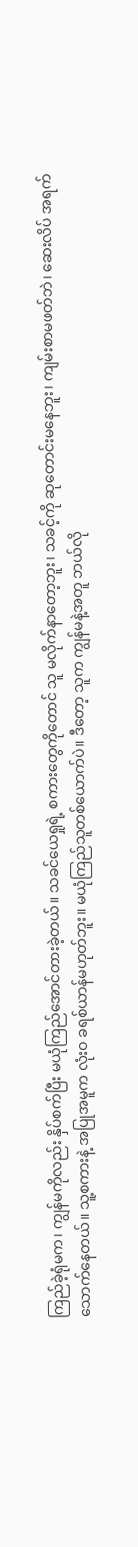ကြည်ခဲ့ရုံမက၊ ကျွန်မကိုလည်း နှိပ်စက်ပြီး မယုံကြည်အောင်တားခဲ့တယ်။ သခင်ယေရှုရဲ့ စကားတွေကိုတောင် သူ မလိုက်နာတော့ဘူး၊ သခင့်ကို ဆုတောင်းမနေဘူး၊ ကျမ်းစာမဖတ်ဘဲ၊ ဆေးလိပ် အရက်သောက်နေတယ်။ သူ့စကားနဲ့ အပြုအမူက လုံးဝ ခရစ်ယာန်မဟုတ်ဘူး။ မယုံကြည်သူတစ်ယောက်ပဲ။ ဒီတော့ သူက ကျွန်မနဲ့အတူ ဘယ်လို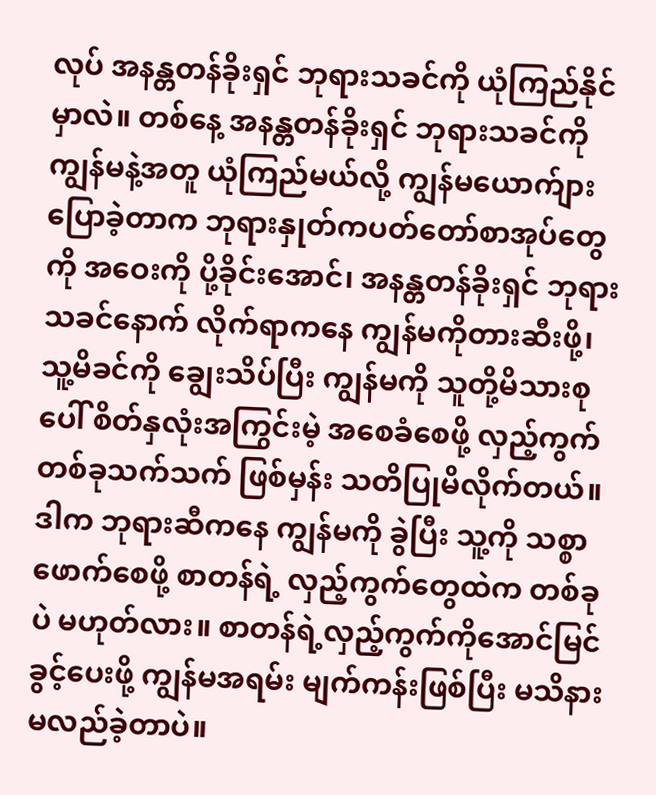လုပ် အနန္တတန်ခိုးရှင် ဘုရားသခင်ကို ယုံကြည်နိုင်မှာလဲ။ တစ်နေ့ အနန္တတန်ခိုးရှင် ဘုရားသခင်ကို ကျွန်မနဲ့အတူ ယုံကြည်မယ်လို့ ကျွန်မယောက်ျားပြောခဲ့တာက ဘုရားနှုတ်ကပတ်တော်စာအုပ်တွေကို အဝေးကို ပို့ခိုင်းအောင်၊ အနန္တတန်ခိုးရှင် ဘုရားသခင်နောက် လိုက်ရာကနေ ကျွန်မကိုတားဆီးဖို့၊ သူ့မိခင်ကို ချွေးသိပ်ပြီး ကျွန်မကို သူတို့မိသားစုပေါ် စိတ်နှလုံးအကြွင်းမဲ့ အစေခံစေဖို့ လှည့်ကွက်တစ်ခုသက်သက် ဖြစ်မှန်း သတိပြုမိလိုက်တယ်။ ဒါက ဘုရားဆီကနေ ကျွန်မကို ခွဲပြီး သူ့ကို သစ္စာဖောက်စေဖို့ စာတန်ရဲ့ လှည့်ကွက်တွေထဲက တစ်ခုပဲ မဟုတ်လား။ စာတန်ရဲ့လှည့်ကွက်ကိုအောင်မြင်ခွင့်ပေးဖို့ ကျွန်မအရမ်း မျက်ကန်းဖြစ်ပြီး မသိနားမလည်ခဲ့တာပဲ။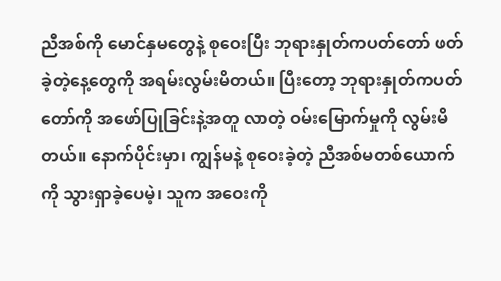ညီအစ်ကို မောင်နှမတွေနဲ့ စုဝေးပြီး ဘုရားနှုတ်ကပတ်တော် ဖတ်ခဲ့တဲ့နေ့တွေကို အရမ်းလွမ်းမိတယ်။ ပြီးတော့ ဘုရားနှုတ်ကပတ်တော်ကို အဖော်ပြုခြင်းနဲ့အတူ လာတဲ့ ဝမ်းမြောက်မှုကို လွမ်းမိတယ်။ နောက်ပိုင်းမှာ၊ ကျွန်မနဲ့ စုဝေးခဲ့တဲ့ ညီအစ်မတစ်ယောက်ကို သွားရှာခဲ့ပေမဲ့၊ သူက အဝေးကို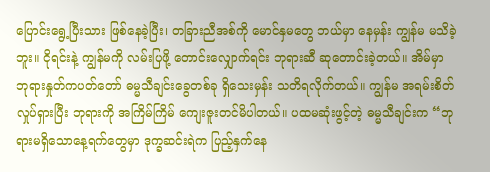ပြောင်းရွေ့ပြီးသား ဖြစ်နေခဲ့ပြီး၊ တခြားညီအစ်ကို မောင်နှမတွေ ဘယ်မှာ နေမှန်း ကျွန်မ မသိခဲ့ဘူး။ ငိုရင်းနဲ့ ကျွန်မကို လမ်းပြဖို့ တောင်းလျှောက်ရင်း ဘုရားဆီ ဆုတောင်းခဲ့တယ်။ အိမ်မှာ ဘုရားနှုတ်ကပတ်တော် ဓမ္မသီချင်းခွေတစ်ခု ရှိသေးမှန်း သတိရလိုက်တယ်။ ကျွန်မ အရမ်းစိတ်လှုပ်ရှားပြီး ဘုရားကို အကြိမ်ကြိမ် ကျေးဇူးတင်မိပါတယ်။ ပထမဆုံးဖွင့်တဲ့ ဓမ္မသီချင်းက “ဘုရားမရှိသောနေ့ရက်တွေမှာ ဒုက္ခဆင်းရဲက ပြည့်နှက်နေ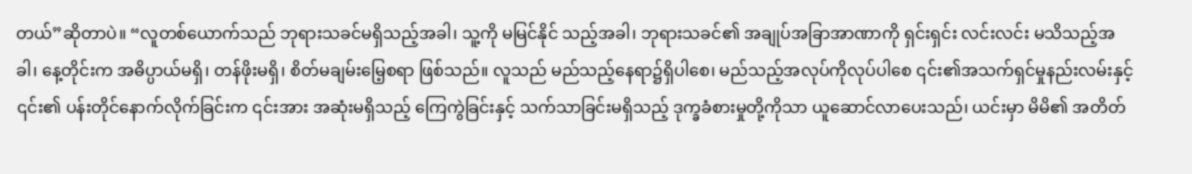တယ်”ဆိုတာပဲ။ “လူတစ်ယောက်သည် ဘုရားသခင်မရှိသည့်အခါ၊ သူ့ကို မမြင်နိုင် သည့်အခါ၊ ဘုရားသခင်၏ အချုပ်အခြာအာဏာကို ရှင်းရှင်း လင်းလင်း မသိသည့်အခါ၊ နေ့တိုင်းက အဓိပ္ပာယ်မရှိ၊ တန်ဖိုးမရှိ၊ စိတ်မချမ်းမြေ့စရာ ဖြစ်သည်။ လူသည် မည်သည့်နေရာ၌ရှိပါစေ၊ မည်သည့်အလုပ်ကိုလုပ်ပါစေ ၎င်း၏အသက်ရှင်မှုနည်းလမ်းနှင့် ၎င်း၏ ပန်းတိုင်နောက်လိုက်ခြင်းက ၎င်းအား အဆုံးမရှိသည့် ကြေကွဲခြင်းနှင့် သက်သာခြင်းမရှိသည့် ဒုက္ခခံစားမှုတို့ကိုသာ ယူဆောင်လာပေးသည်၊ ယင်းမှာ မိမိ၏ အတိတ်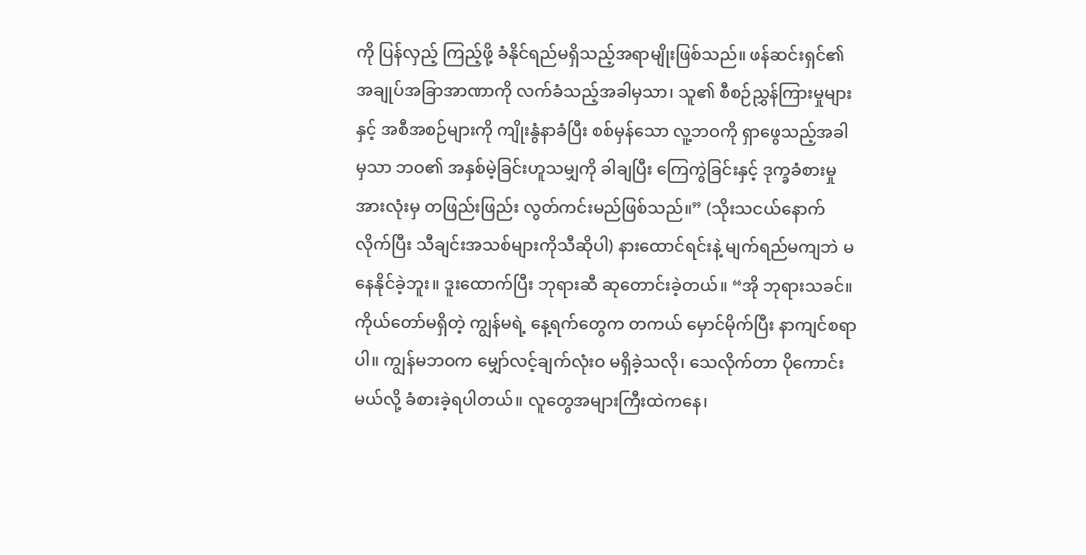ကို ပြန်လှည့် ကြည့်ဖို့ ခံနိုင်ရည်မရှိသည့်အရာမျိုးဖြစ်သည်။ ဖန်ဆင်းရှင်၏ အချုပ်အခြာအာဏာကို လက်ခံသည့်အခါမှသာ၊ သူ၏ စီစဉ်ညွှန်ကြားမှုများနှင့် အစီအစဉ်များကို ကျိုးနွံနာခံပြီး စစ်မှန်သော လူ့ဘဝကို ရှာဖွေသည့်အခါမှသာ ဘဝ၏ အနှစ်မဲ့ခြင်းဟူသမျှကို ခါချပြီး ကြေကွဲခြင်းနှင့် ဒုက္ခခံစားမှုအားလုံးမှ တဖြည်းဖြည်း လွတ်ကင်းမည်ဖြစ်သည်။” (သိုးသငယ်နောက်လိုက်ပြီး သီချင်းအသစ်များကိုသီဆိုပါ) နားထောင်ရင်းနဲ့ မျက်ရည်မကျဘဲ မနေနိုင်ခဲ့ဘူး။ ဒူးထောက်ပြီး ဘုရားဆီ ဆုတောင်းခဲ့တယ်။ “အို ဘုရားသခင်။ ကိုယ်တော်မရှိတဲ့ ကျွန်မရဲ့ နေ့ရက်တွေက တကယ် မှောင်မိုက်ပြီး နာကျင်စရာပါ။ ကျွန်မဘဝက မျှော်လင့်ချက်လုံးဝ မရှိခဲ့သလို၊ သေလိုက်တာ ပိုကောင်းမယ်လို့ ခံစားခဲ့ရပါတယ်။ လူတွေအများကြီးထဲကနေ၊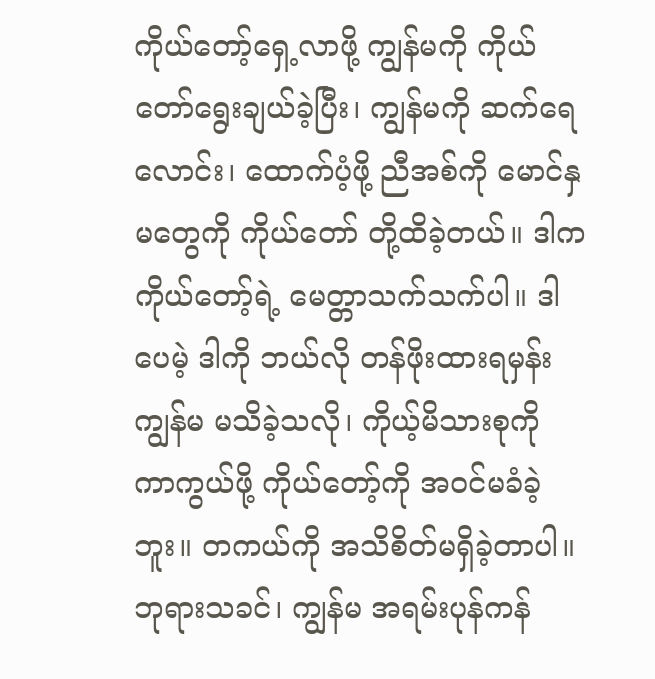ကိုယ်တော့်ရှေ့လာဖို့ ကျွန်မကို ကိုယ်တော်ရွေးချယ်ခဲ့ပြီး၊ ကျွန်မကို ဆက်ရေလောင်း၊ ထောက်ပံ့ဖို့ ညီအစ်ကို မောင်နှမတွေကို ကိုယ်တော် တို့ထိခဲ့တယ်။ ဒါက ကိုယ်တော့်ရဲ့ မေတ္တာသက်သက်ပါ။ ဒါပေမဲ့ ဒါကို ဘယ်လို တန်ဖိုးထားရမှန်း ကျွန်မ မသိခဲ့သလို၊ ကိုယ့်မိသားစုကို ကာကွယ်ဖို့ ကိုယ်တော့်ကို အဝင်မခံခဲ့ဘူး။ တကယ်ကို အသိစိတ်မရှိခဲ့တာပါ။ ဘုရားသခင်၊ ကျွန်မ အရမ်းပုန်ကန်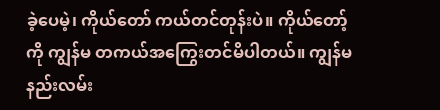ခဲ့ပေမဲ့၊ ကိုယ်တော် ကယ်တင်တုန်းပဲ။ ကိုယ်တော့်ကို ကျွန်မ တကယ်အကြွေးတင်မိပါတယ်။ ကျွန်မနည်းလမ်း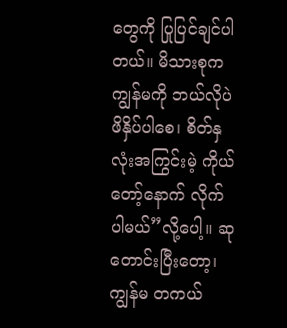တွေကို ပြုပြင်ချင်ပါတယ်။ မိသားစုက ကျွန်မကို ဘယ်လိုပဲ ဖိနှိပ်ပါစေ၊ စိတ်နှလုံးအကြွင်းမဲ့ ကိုယ်တော့်နောက် လိုက်ပါမယ်”လို့ပေါ့။ ဆုတောင်းပြီးတော့၊ ကျွန်မ တကယ်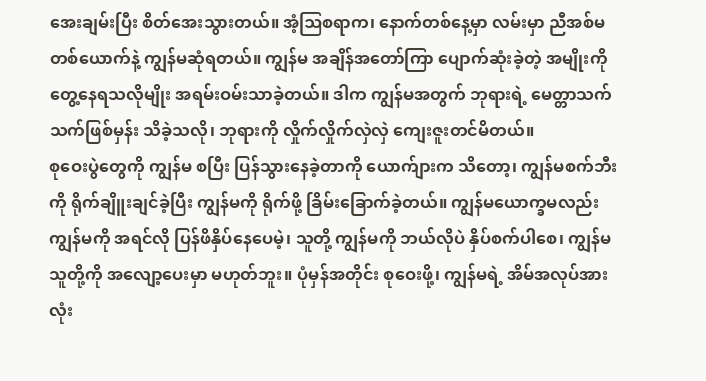အေးချမ်းပြီး စိတ်အေးသွားတယ်။ အံ့ဩစရာက၊ နောက်တစ်နေ့မှာ လမ်းမှာ ညီအစ်မတစ်ယောက်နဲ့ ကျွန်မဆုံရတယ်။ ကျွန်မ အချိန်အတော်ကြာ ပျောက်ဆုံးခဲ့တဲ့ အမျိုးကို တွေ့နေရသလိုမျိုး အရမ်းဝမ်းသာခဲ့တယ်။ ဒါက ကျွန်မအတွက် ဘုရားရဲ့ မေတ္တာသက်သက်ဖြစ်မှန်း သိခဲ့သလို၊ ဘုရားကို လှိုက်လှိုက်လှဲလှဲ ကျေးဇူးတင်မိတယ်။
စုဝေးပွဲတွေကို ကျွန်မ စပြီး ပြန်သွားနေခဲ့တာကို ယောက်ျားက သိတော့၊ ကျွန်မစက်ဘီးကို ရိုက်ချိူးချင်ခဲ့ပြီး ကျွန်မကို ရိုက်ဖို့ ခြိမ်းခြောက်ခဲ့တယ်။ ကျွန်မယောက္ခမလည်း ကျွန်မကို အရင်လို ပြန်ဖိနှိပ်နေပေမဲ့၊ သူတို့ ကျွန်မကို ဘယ်လိုပဲ နှိပ်စက်ပါစေ၊ ကျွန်မ သူတို့ကို အလျော့ပေးမှာ မဟုတ်ဘူး။ ပုံမှန်အတိုင်း စုဝေးဖို့၊ ကျွန်မရဲ့ အိမ်အလုပ်အားလုံး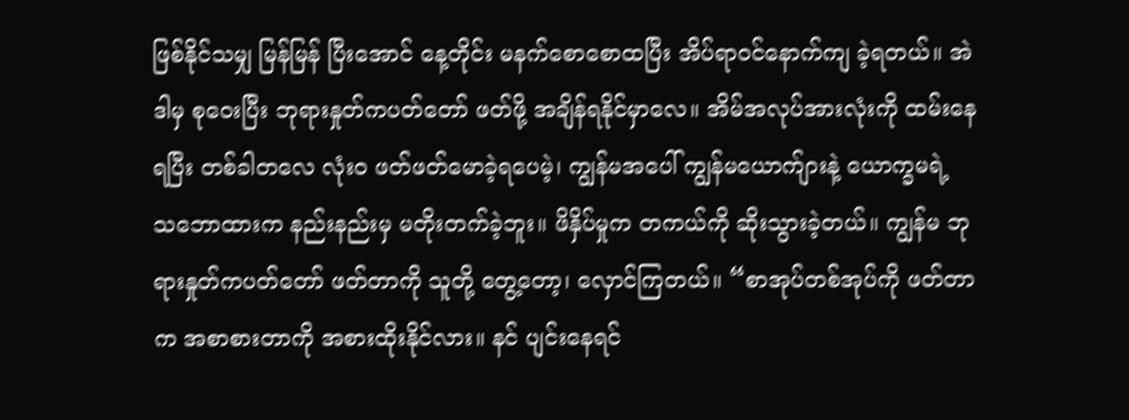ဖြစ်နိုင်သမျှ မြန်မြန် ပြီးအောင် နေ့တိုင်း မနက်စောစောထပြီး အိပ်ရာဝင်နောက်ကျ ခဲ့ရတယ်။ အဲဒါမှ စုဝေးပြီး ဘုရားနှုတ်ကပတ်တော် ဖတ်ဖို့ အချိန်ရနိုင်မှာလေ။ အိမ်အလုပ်အားလုံးကို ထမ်းနေရပြီး တစ်ခါတလေ လုံးဝ ဖတ်ဖတ်မောခဲ့ရပေမဲ့၊ ကျွန်မအပေါ် ကျွန်မယောက်ျားနဲ့ ယောက္ခမရဲ့ သဘောထားက နည်းနည်းမှ မတိုးတက်ခဲ့ဘူး။ ဖိနှိပ်မှုက တကယ်ကို ဆိုးသွားခဲ့တယ်။ ကျွန်မ ဘုရားနှုတ်ကပတ်တော် ဖတ်တာကို သူတို့ တွေ့တော့၊ လှောင်ကြတယ်။ “စာအုပ်တစ်အုပ်ကို ဖတ်တာက အစာစားတာကို အစားထိုးနိုင်လား။ နင် ပျင်းနေရင်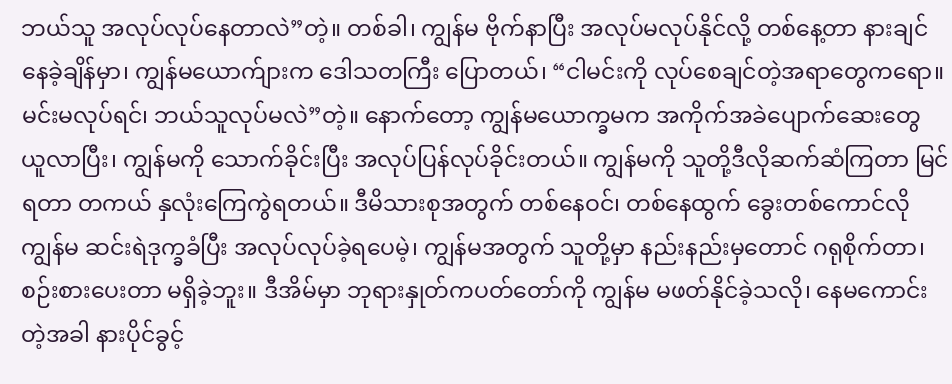ဘယ်သူ အလုပ်လုပ်နေတာလဲ”တဲ့။ တစ်ခါ၊ ကျွန်မ ဗိုက်နာပြီး အလုပ်မလုပ်နိုင်လို့ တစ်နေ့တာ နားချင်နေခဲ့ချိန်မှာ၊ ကျွန်မယောက်ျားက ဒေါသတကြီး ပြောတယ်၊ “ငါမင်းကို လုပ်စေချင်တဲ့အရာတွေကရော။ မင်းမလုပ်ရင်၊ ဘယ်သူလုပ်မလဲ”တဲ့။ နောက်တော့ ကျွန်မယောက္ခမက အကိုက်အခဲပျောက်ဆေးတွေ ယူလာပြီး၊ ကျွန်မကို သောက်ခိုင်းပြီး အလုပ်ပြန်လုပ်ခိုင်းတယ်။ ကျွန်မကို သူတို့ဒီလိုဆက်ဆံကြတာ မြင်ရတာ တကယ် နှလုံးကြေကွဲရတယ်။ ဒီမိသားစုအတွက် တစ်နေဝင်၊ တစ်နေထွက် ခွေးတစ်ကောင်လို ကျွန်မ ဆင်းရဲဒုက္ခခံပြီး အလုပ်လုပ်ခဲ့ရပေမဲ့၊ ကျွန်မအတွက် သူတို့မှာ နည်းနည်းမှတောင် ဂရုစိုက်တာ၊ စဉ်းစားပေးတာ မရှိခဲ့ဘူး။ ဒီအိမ်မှာ ဘုရားနှုတ်ကပတ်တော်ကို ကျွန်မ မဖတ်နိုင်ခဲ့သလို၊ နေမကောင်းတဲ့အခါ နားပိုင်ခွင့်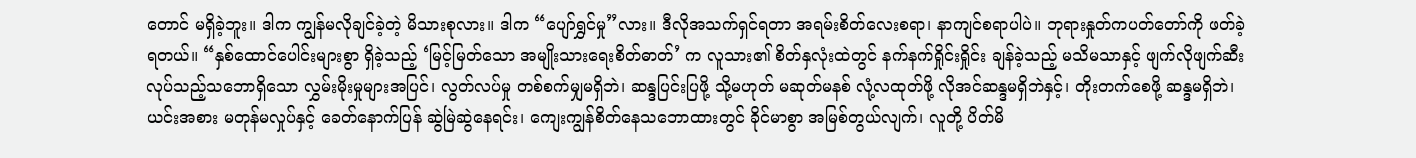တောင် မရှိခဲ့ဘူး။ ဒါက ကျွန်မလိုချင်ခဲ့တဲ့ မိသားစုလား။ ဒါက “ပျော်ရွှင်မှု”လား။ ဒီလိုအသက်ရှင်ရတာ အရမ်းစိတ်လေးစရာ၊ နာကျင်စရာပါပဲ။ ဘုရားနှုတ်ကပတ်တော်ကို ဖတ်ခဲ့ရတယ်။ “နှစ်ထောင်ပေါင်းများစွာ ရှိခဲ့သည့် ‘မြင့်မြတ်သော အမျိုးသားရေးစိတ်ဓာတ်’ က လူသား၏ စိတ်နှလုံးထဲတွင် နက်နက်ရှိုင်းရှိုင်း ချန်ခဲ့သည့် မသိမသာနှင့် ဖျက်လိုဖျက်ဆီး လုပ်သည့်သဘောရှိသော လွှမ်းမိုးမှုများအပြင်၊ လွတ်လပ်မှု တစ်စက်မျှမရှိဘဲ၊ ဆန္ဒပြင်းပြဖို့ သို့မဟုတ် မဆုတ်မနစ် လုံ့လထုတ်ဖို့ လိုအင်ဆန္ဒမရှိဘဲနှင့်၊ တိုးတက်စေဖို့ ဆန္ဒမရှိဘဲ၊ ယင်းအစား မတုန်မလှုပ်နှင့် ခေတ်နောက်ပြန် ဆွဲမြဲဆွဲနေရင်း၊ ကျေးကျွန်စိတ်နေသဘောထားတွင် ခိုင်မာစွာ အမြစ်တွယ်လျက်၊ လူတို့ ပိတ်မိ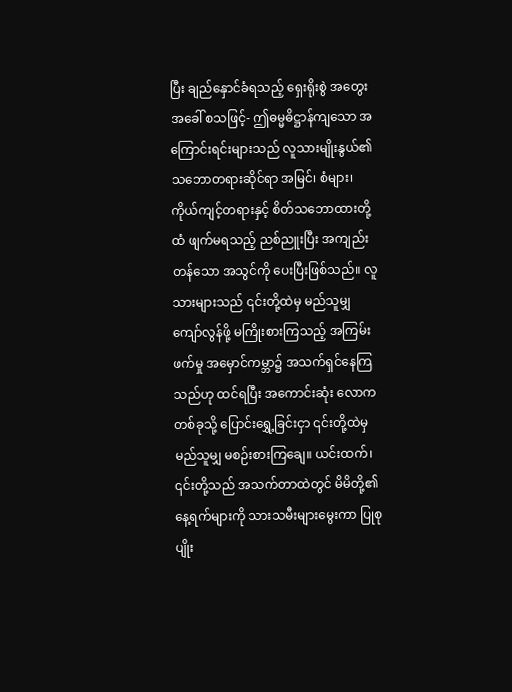ပြီး ချည်နှောင်ခံရသည့် ရှေးရိုးစွဲ အတွေးအခေါ် စသဖြင့်- ဤဓမ္မဓိဋ္ဌာန်ကျသော အကြောင်းရင်းများသည် လူသားမျိုးနွယ်၏ သဘောတရားဆိုင်ရာ အမြင်၊ စံများ၊ ကိုယ်ကျင့်တရားနှင့် စိတ်သဘောထားတို့ထံ ဖျက်မရသည့် ညစ်ညူးပြီး အကျည်းတန်သော အသွင်ကို ပေးပြီးဖြစ်သည်။ လူသားများသည် ၎င်းတို့ထဲမှ မည်သူမျှ ကျော်လွန်ဖို့ မကြိုးစားကြသည့် အကြမ်းဖက်မှု အမှောင်ကမ္ဘာ၌ အသက်ရှင်နေကြသည်ဟု ထင်ရပြီး အကောင်းဆုံး လောကတစ်ခုသို့ ပြောင်းရွှေ့ခြင်းငှာ ၎င်းတို့ထဲမှ မည်သူမျှ မစဉ်းစားကြချေ။ ယင်းထက်၊ ၎င်းတို့သည် အသက်တာထဲတွင် မိမိတို့၏ နေ့ရက်များကို သားသမီးများမွေးကာ ပြုစုပျိုး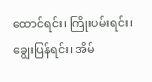ထောင်ရင်း၊ ကြိုးပမ်းရင်း၊ ချွေးပြန်ရင်း၊ အိမ်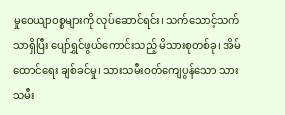မှုဝေယျာဝစ္စများကို လုပ်ဆောင်ရင်း၊ သက်သောင့်သက်သာရှိပြီး ပျော်ရွှင်ဖွယ်ကောင်းသည့် မိသားစုတစ်ခု၊ အိမ်ထောင်ရေး ချစ်ခင်မှု၊ သားသမီးဝတ်ကျေပွန်သော သားသမီး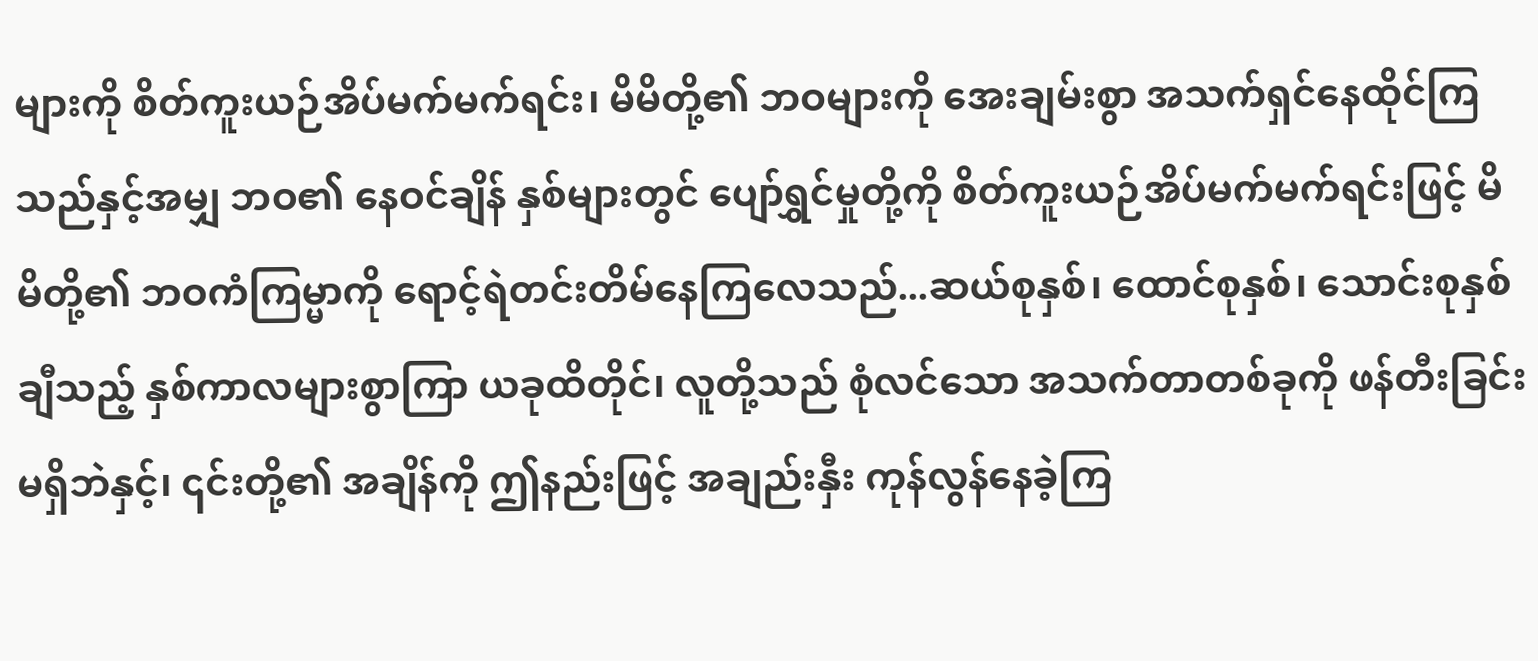များကို စိတ်ကူးယဉ်အိပ်မက်မက်ရင်း၊ မိမိတို့၏ ဘဝများကို အေးချမ်းစွာ အသက်ရှင်နေထိုင်ကြသည်နှင့်အမျှ ဘဝ၏ နေဝင်ချိန် နှစ်များတွင် ပျော်ရွှင်မှုတို့ကို စိတ်ကူးယဉ်အိပ်မက်မက်ရင်းဖြင့် မိမိတို့၏ ဘဝကံကြမ္မာကို ရောင့်ရဲတင်းတိမ်နေကြလေသည်...ဆယ်စုနှစ်၊ ထောင်စုနှစ်၊ သောင်းစုနှစ်ချီသည့် နှစ်ကာလများစွာကြာ ယခုထိတိုင်၊ လူတို့သည် စုံလင်သော အသက်တာတစ်ခုကို ဖန်တီးခြင်းမရှိဘဲနှင့်၊ ၎င်းတို့၏ အချိန်ကို ဤနည်းဖြင့် အချည်းနှီး ကုန်လွန်နေခဲ့ကြ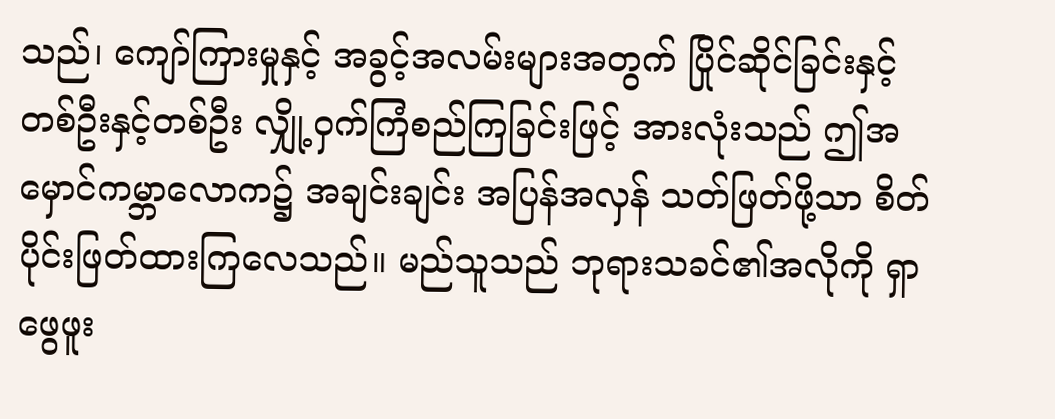သည်၊ ကျော်ကြားမှုနှင့် အခွင့်အလမ်းများအတွက် ပြိုင်ဆိုင်ခြင်းနှင့် တစ်ဦးနှင့်တစ်ဦး လျှို့ဝှက်ကြံစည်ကြခြင်းဖြင့် အားလုံးသည် ဤအမှောင်ကမ္ဘာလောက၌ အချင်းချင်း အပြန်အလှန် သတ်ဖြတ်ဖို့သာ စိတ်ပိုင်းဖြတ်ထားကြလေသည်။ မည်သူသည် ဘုရားသခင်၏အလိုကို ရှာဖွေဖူး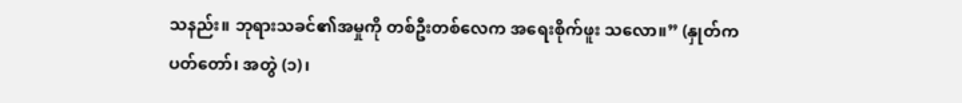သနည်း။ ဘုရားသခင်၏အမှုကို တစ်ဦးတစ်လေက အရေးစိုက်ဖူး သလော။” (နှုတ်ကပတ်တော်၊ အတွဲ (၁)၊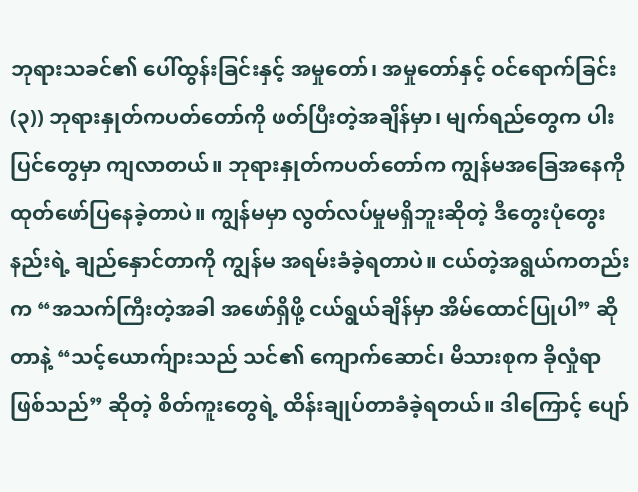ဘုရားသခင်၏ ပေါ်ထွန်းခြင်းနှင့် အမှုတော်၊ အမှုတော်နှင့် ဝင်ရောက်ခြင်း (၃)) ဘုရားနှုတ်ကပတ်တော်ကို ဖတ်ပြီးတဲ့အချိန်မှာ၊ မျက်ရည်တွေက ပါးပြင်တွေမှာ ကျလာတယ်။ ဘုရားနှုတ်ကပတ်တော်က ကျွန်မအခြေအနေကို ထုတ်ဖော်ပြနေခဲ့တာပဲ။ ကျွန်မမှာ လွတ်လပ်မှုမရှိဘူးဆိုတဲ့ ဒီတွေးပုံတွေးနည်းရဲ့ ချည်နှောင်တာကို ကျွန်မ အရမ်းခံခဲ့ရတာပဲ။ ငယ်တဲ့အရွယ်ကတည်းက “အသက်ကြီးတဲ့အခါ အဖော်ရှိဖို့ ငယ်ရွယ်ချိန်မှာ အိမ်ထောင်ပြုပါ” ဆိုတာနဲ့ “သင့်ယောက်ျားသည် သင်၏ ကျောက်ဆောင်၊ မိသားစုက ခိုလှုံရာဖြစ်သည်” ဆိုတဲ့ စိတ်ကူးတွေရဲ့ ထိန်းချုပ်တာခံခဲ့ရတယ်။ ဒါကြောင့် ပျော်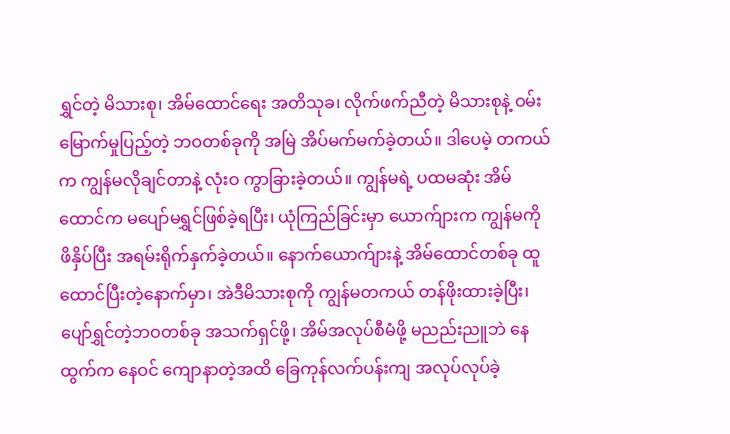ရွှင်တဲ့ မိသားစု၊ အိမ်ထောင်ရေး အတိသုခ၊ လိုက်ဖက်ညီတဲ့ မိသားစုနဲ့ ဝမ်းမြောက်မှုပြည့်တဲ့ ဘဝတစ်ခုကို အမြဲ အိပ်မက်မက်ခဲ့တယ်။ ဒါပေမဲ့ တကယ်က ကျွန်မလိုချင်တာနဲ့ လုံးဝ ကွာခြားခဲ့တယ်။ ကျွန်မရဲ့ ပထမဆုံး အိမ်ထောင်က မပျော်မရွှင်ဖြစ်ခဲ့ရပြီး၊ ယုံကြည်ခြင်းမှာ ယောက်ျားက ကျွန်မကို ဖိနှိပ်ပြီး အရမ်းရိုက်နှက်ခဲ့တယ်။ နောက်ယောက်ျားနဲ့ အိမ်ထောင်တစ်ခု ထူထောင်ပြီးတဲ့နောက်မှာ၊ အဲဒီမိသားစုကို ကျွန်မတကယ် တန်ဖိုးထားခဲ့ပြီး၊ ပျော်ရွှင်တဲ့ဘဝတစ်ခု အသက်ရှင်ဖို့၊ အိမ်အလုပ်စီမံဖို့ မညည်းညူဘဲ နေထွက်က နေဝင် ကျောနာတဲ့အထိ ခြေကုန်လက်ပန်းကျ အလုပ်လုပ်ခဲ့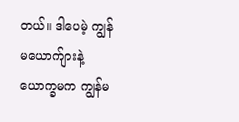တယ်။ ဒါပေမဲ့ ကျွန်မယောက်ျားနဲ့ ယောက္ခမက ကျွန်မ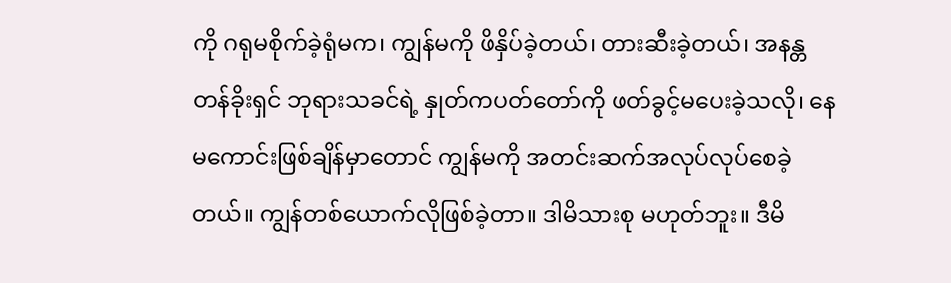ကို ဂရုမစိုက်ခဲ့ရုံမက၊ ကျွန်မကို ဖိနှိပ်ခဲ့တယ်၊ တားဆီးခဲ့တယ်၊ အနန္တတန်ခိုးရှင် ဘုရားသခင်ရဲ့ နှုတ်ကပတ်တော်ကို ဖတ်ခွင့်မပေးခဲ့သလို၊ နေမကောင်းဖြစ်ချိန်မှာတောင် ကျွန်မကို အတင်းဆက်အလုပ်လုပ်စေခဲ့တယ်။ ကျွန်တစ်ယောက်လိုဖြစ်ခဲ့တာ။ ဒါမိသားစု မဟုတ်ဘူး။ ဒီမိ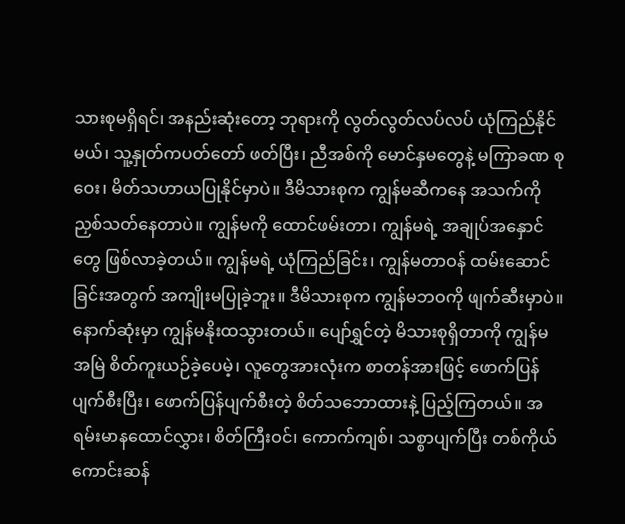သားစုမရှိရင်၊ အနည်းဆုံးတော့ ဘုရားကို လွတ်လွတ်လပ်လပ် ယုံကြည်နိုင်မယ်၊ သူ့နှုတ်ကပတ်တော် ဖတ်ပြီး၊ ညီအစ်ကို မောင်နှမတွေနဲ့ မကြာခဏ စုဝေး၊ မိတ်သဟာယပြုနိုင်မှာပဲ။ ဒီမိသားစုက ကျွန်မဆီကနေ အသက်ကို ညှစ်သတ်နေတာပဲ။ ကျွန်မကို ထောင်ဖမ်းတာ၊ ကျွန်မရဲ့ အချုပ်အနှောင်တွေ ဖြစ်လာခဲ့တယ်။ ကျွန်မရဲ့ ယုံကြည်ခြင်း၊ ကျွန်မတာဝန် ထမ်းဆောင်ခြင်းအတွက် အကျိုးမပြုခဲ့ဘူး။ ဒီမိသားစုက ကျွန်မဘဝကို ဖျက်ဆီးမှာပဲ။ နောက်ဆုံးမှာ ကျွန်မနိုးထသွားတယ်။ ပျော်ရွှင်တဲ့ မိသားစုရှိတာကို ကျွန်မ အမြဲ စိတ်ကူးယဉ်ခဲ့ပေမဲ့၊ လူတွေအားလုံးက စာတန်အားဖြင့် ဖောက်ပြန်ပျက်စီးပြီး၊ ဖောက်ပြန်ပျက်စီးတဲ့ စိတ်သဘောထားနဲ့ ပြည့်ကြတယ်။ အရမ်းမာနထောင်လွှား၊ စိတ်ကြီးဝင်၊ ကောက်ကျစ်၊ သစ္စာပျက်ပြီး တစ်ကိုယ်ကောင်းဆန်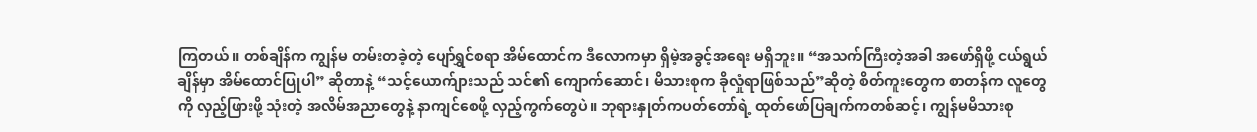ကြတယ်။ တစ်ချိန်က ကျွန်မ တမ်းတခဲ့တဲ့ ပျော်ရွှင်စရာ အိမ်ထောင်က ဒီလောကမှာ ရှိမဲ့အခွင့်အရေး မရှိဘူး။ “အသက်ကြီးတဲ့အခါ အဖော်ရှိဖို့ ငယ်ရွယ်ချိန်မှာ အိမ်ထောင်ပြုပါ” ဆိုတာနဲ့ “သင့်ယောက်ျားသည် သင်၏ ကျောက်ဆောင်၊ မိသားစုက ခိုလှုံရာဖြစ်သည်”ဆိုတဲ့ စိတ်ကူးတွေက စာတန်က လူတွေကို လှည့်ဖြားဖို့ သုံးတဲ့ အလိမ်အညာတွေနဲ့ နာကျင်စေဖို့ လှည့်ကွက်တွေပဲ။ ဘုရားနှုတ်ကပတ်တော်ရဲ့ ထုတ်ဖော်ပြချက်ကတစ်ဆင့်၊ ကျွန်မမိသားစု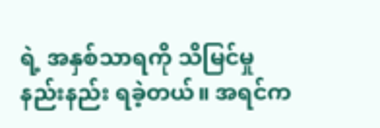ရဲ့ အနှစ်သာရကို သိမြင်မှု နည်းနည်း ရခဲ့တယ်။ အရင်က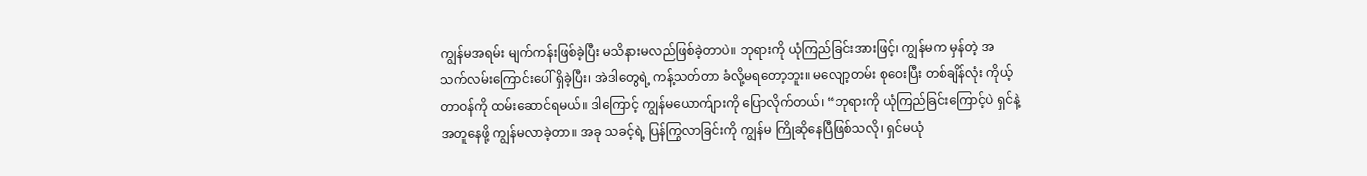ကျွန်မအရမ်း မျက်ကန်းဖြစ်ခဲ့ပြီး မသိနားမလည်ဖြစ်ခဲ့တာပဲ။ ဘုရားကို ယုံကြည်ခြင်းအားဖြင့်၊ ကျွန်မက မှန်တဲ့ အသက်လမ်းကြောင်းပေါ် ရှိခဲ့ပြီး၊ အဲဒါတွေရဲ့ ကန့်သတ်တာ ခံလို့မရတော့ဘူး။ မလျော့တမ်း စုဝေးပြီး တစ်ချိန်လုံး ကိုယ့်တာဝန်ကို ထမ်းဆောင်ရမယ်။ ဒါကြောင့် ကျွန်မယောက်ျားကို ပြောလိုက်တယ်၊ “ဘုရားကို ယုံကြည်ခြင်းကြောင့်ပဲ ရှင်နဲ့အတူနေဖို့ ကျွန်မလာခဲ့တာ။ အခု သခင့်ရဲ့ ပြန်ကြွလာခြင်းကို ကျွန်မ ကြိုဆိုနေပြီဖြစ်သလို၊ ရှင်မယုံ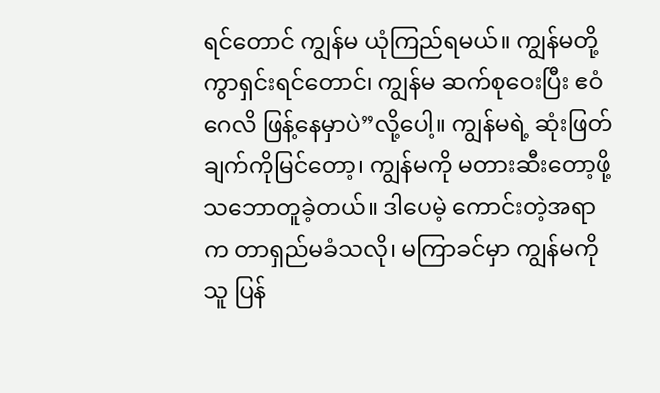ရင်တောင် ကျွန်မ ယုံကြည်ရမယ်။ ကျွန်မတို့ ကွာရှင်းရင်တောင်၊ ကျွန်မ ဆက်စုဝေးပြီး ဧဝံဂေလိ ဖြန့်နေမှာပဲ”လို့ပေါ့။ ကျွန်မရဲ့ ဆုံးဖြတ်ချက်ကိုမြင်တော့၊ ကျွန်မကို မတားဆီးတော့ဖို့ သဘောတူခဲ့တယ်။ ဒါပေမဲ့ ကောင်းတဲ့အရာက တာရှည်မခံသလို၊ မကြာခင်မှာ ကျွန်မကို သူ ပြန်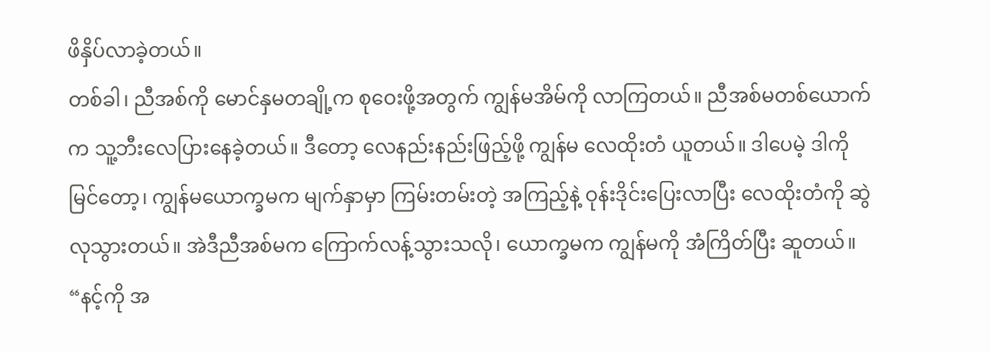ဖိနှိပ်လာခဲ့တယ်။
တစ်ခါ၊ ညီအစ်ကို မောင်နှမတချို့က စုဝေးဖို့အတွက် ကျွန်မအိမ်ကို လာကြတယ်။ ညီအစ်မတစ်ယောက်က သူ့ဘီးလေပြားနေခဲ့တယ်။ ဒီတော့ လေနည်းနည်းဖြည့်ဖို့ ကျွန်မ လေထိုးတံ ယူတယ်။ ဒါပေမဲ့ ဒါကိုမြင်တော့၊ ကျွန်မယောက္ခမက မျက်နှာမှာ ကြမ်းတမ်းတဲ့ အကြည့်နဲ့ ဝုန်းဒိုင်းပြေးလာပြီး လေထိုးတံကို ဆွဲလုသွားတယ်။ အဲဒီညီအစ်မက ကြောက်လန့်သွားသလို၊ ယောက္ခမက ကျွန်မကို အံကြိတ်ပြီး ဆူတယ်။ “နင့်ကို အ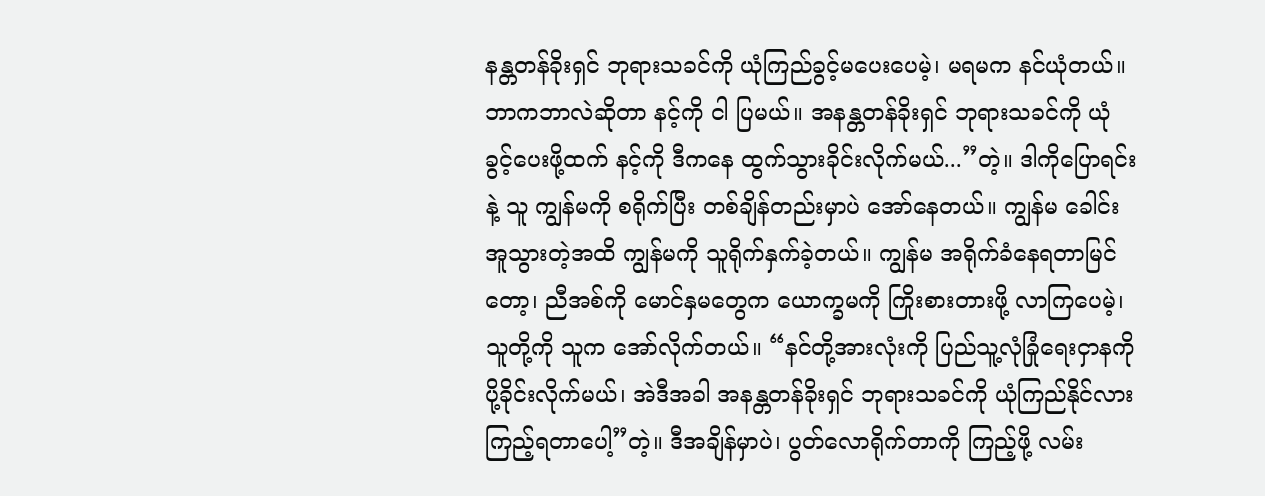နန္တတန်ခိုးရှင် ဘုရားသခင်ကို ယုံကြည်ခွင့်မပေးပေမဲ့၊ မရမက နင်ယုံတယ်။ ဘာကဘာလဲဆိုတာ နင့်ကို ငါ ပြမယ်။ အနန္တတန်ခိုးရှင် ဘုရားသခင်ကို ယုံခွင့်ပေးဖို့ထက် နင့်ကို ဒီကနေ ထွက်သွားခိုင်းလိုက်မယ်...”တဲ့။ ဒါကိုပြောရင်းနဲ့ သူ ကျွန်မကို စရိုက်ပြီး တစ်ချိန်တည်းမှာပဲ အော်နေတယ်။ ကျွန်မ ခေါင်းအူသွားတဲ့အထိ ကျွန်မကို သူရိုက်နှက်ခဲ့တယ်။ ကျွန်မ အရိုက်ခံနေရတာမြင်တော့၊ ညီအစ်ကို မောင်နှမတွေက ယောက္ခမကို ကြိုးစားတားဖို့ လာကြပေမဲ့၊ သူတို့ကို သူက အော်လိုက်တယ်။ “နင်တို့အားလုံးကို ပြည်သူ့လုံခြုံရေးငှာနကို ပို့ခိုင်းလိုက်မယ်၊ အဲဒီအခါ အနန္တတန်ခိုးရှင် ဘုရားသခင်ကို ယုံကြည်နိုင်လား ကြည့်ရတာပေါ့”တဲ့။ ဒီအချိန်မှာပဲ၊ ပွတ်လောရိုက်တာကို ကြည့်ဖို့ လမ်း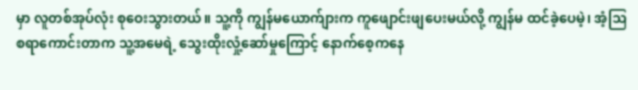မှာ လူတစ်အုပ်လုံး စုဝေးသွားတယ်။ သူ့ကို ကျွန်မယောက်ျားက ကူဖျောင်းဖျပေးမယ်လို့ ကျွန်မ ထင်ခဲ့ပေမဲ့၊ အံ့ဩစရာကောင်းတာက သူ့အမေရဲ့ သွေးထိုးလှုံ့ဆော်မှုကြောင့် နောက်စေ့ကနေ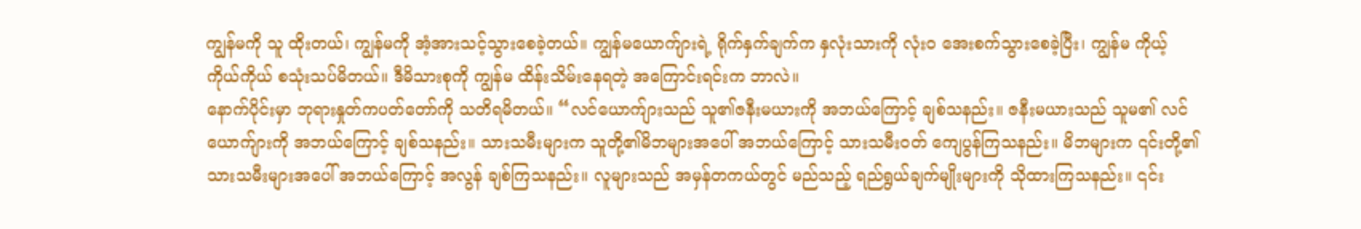ကျွန်မကို သူ ထိုးတယ်၊ ကျွန်မကို အံ့အားသင့်သွားစေခဲ့တယ်။ ကျွန်မယောက်ျားရဲ့ ရိုက်နှက်ချက်က နှလုံးသားကို လုံးဝ အေးစက်သွားစေခဲ့ပြီး၊ ကျွန်မ ကိုယ့်ကိုယ်ကိုယ် စသုံးသပ်မိတယ်။ ဒီမိသားစုကို ကျွန်မ ထိန်းသိမ်းနေရတဲ့ အကြောင်းရင်းက ဘာလဲ။
နောက်ပိုင်းမှာ ဘုရားနှုတ်ကပတ်တော်ကို သတိရမိတယ်။ “လင်ယောက်ျားသည် သူ၏ဇနီးမယားကို အဘယ်ကြောင့် ချစ်သနည်း။ ဇနီးမယားသည် သူမ၏ လင်ယောက်ျားကို အဘယ်ကြောင့် ချစ်သနည်း။ သားသမီးများက သူတို့၏မိဘများအပေါ် အဘယ်ကြောင့် သားသမီးဝတ် ကျေပွန်ကြသနည်း။ မိဘများက ၎င်းတို့၏ သားသမီးများအပေါ် အဘယ်ကြောင့် အလွန် ချစ်ကြသနည်း။ လူများသည် အမှန်တကယ်တွင် မည်သည့် ရည်ရွယ်ချက်မျိုးများကို သိုထားကြသနည်း။ ၎င်း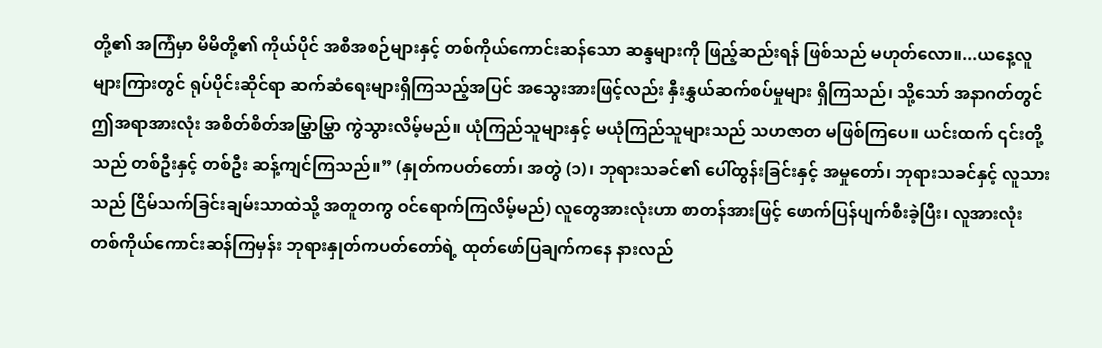တို့၏ အကြံမှာ မိမိတို့၏ ကိုယ်ပိုင် အစီအစဉ်များနှင့် တစ်ကိုယ်ကောင်းဆန်သော ဆန္ဒများကို ဖြည့်ဆည်းရန် ဖြစ်သည် မဟုတ်လော။...ယနေ့လူများကြားတွင် ရုပ်ပိုင်းဆိုင်ရာ ဆက်ဆံရေးများရှိကြသည့်အပြင် အသွေးအားဖြင့်လည်း နှီးနွှယ်ဆက်စပ်မှုများ ရှိကြသည်၊ သို့သော် အနာဂတ်တွင် ဤအရာအားလုံး အစိတ်စိတ်အမြွှာမြွှာ ကွဲသွားလိမ့်မည်။ ယုံကြည်သူများနှင့် မယုံကြည်သူများသည် သဟဇာတ မဖြစ်ကြပေ။ ယင်းထက် ၎င်းတို့သည် တစ်ဦးနှင့် တစ်ဦး ဆန့်ကျင်ကြသည်။” (နှုတ်ကပတ်တော်၊ အတွဲ (၁)၊ ဘုရားသခင်၏ ပေါ်ထွန်းခြင်းနှင့် အမှုတော်၊ ဘုရားသခင်နှင့် လူသားသည် ငြိမ်သက်ခြင်းချမ်းသာထဲသို့ အတူတကွ ဝင်ရောက်ကြလိမ့်မည်) လူတွေအားလုံးဟာ စာတန်အားဖြင့် ဖောက်ပြန်ပျက်စီးခဲ့ပြီး၊ လူအားလုံး တစ်ကိုယ်ကောင်းဆန်ကြမှန်း ဘုရားနှုတ်ကပတ်တော်ရဲ့ ထုတ်ဖော်ပြချက်ကနေ နားလည်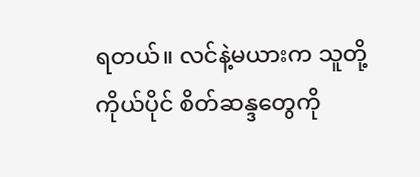ရတယ်။ လင်နဲ့မယားက သူတို့ကိုယ်ပိုင် စိတ်ဆန္ဒတွေကို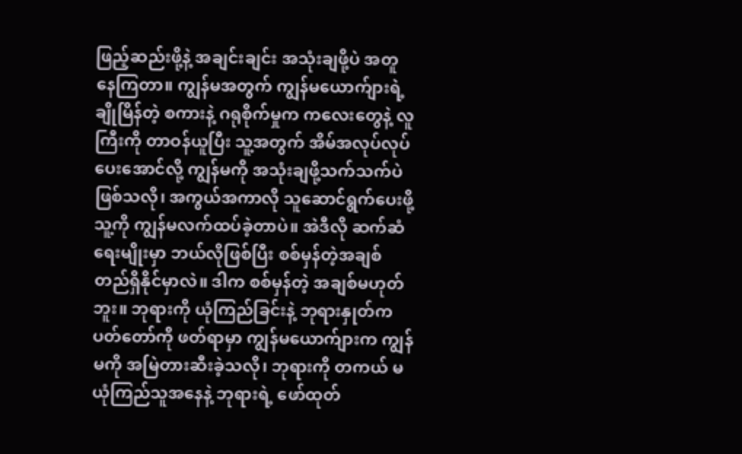ဖြည့်ဆည်းဖို့နဲ့ အချင်းချင်း အသုံးချဖို့ပဲ အတူနေကြတာ။ ကျွန်မအတွက် ကျွန်မယောက်ျားရဲ့ ချိုမြိန်တဲ့ စကားနဲ့ ဂရုစိုက်မှုက ကလေးတွေနဲ့ လူကြီးကို တာဝန်ယူပြီး သူ့အတွက် အိမ်အလုပ်လုပ်ပေးအောင်လို့ ကျွန်မကို အသုံးချဖို့သက်သက်ပဲဖြစ်သလို၊ အကွယ်အကာလို သူဆောင်ရွက်ပေးဖို့ သူ့ကို ကျွန်မလက်ထပ်ခဲ့တာပဲ။ အဲဒီလို ဆက်ဆံရေးမျိုးမှာ ဘယ်လိုဖြစ်ပြီး စစ်မှန်တဲ့အချစ် တည်ရှိနိုင်မှာလဲ။ ဒါက စစ်မှန်တဲ့ အချစ်မဟုတ်ဘူး။ ဘုရားကို ယုံကြည်ခြင်းနဲ့ ဘုရားနှုတ်ကပတ်တော်ကို ဖတ်ရာမှာ ကျွန်မယောက်ျားက ကျွန်မကို အမြဲတားဆီးခဲ့သလို၊ ဘုရားကို တကယ် မယုံကြည်သူအနေနဲ့ ဘုရားရဲ့ ဖော်ထုတ်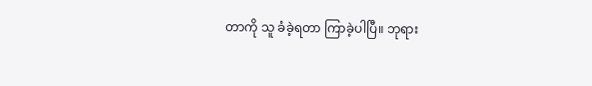တာကို သူ ခံခဲ့ရတာ ကြာခဲ့ပါပြီ။ ဘုရား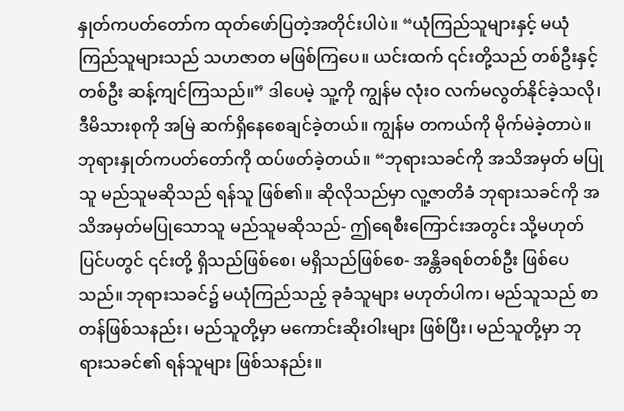နှုတ်ကပတ်တော်က ထုတ်ဖော်ပြတဲ့အတိုင်းပါပဲ။ “ယုံကြည်သူများနှင့် မယုံကြည်သူများသည် သဟဇာတ မဖြစ်ကြပေ။ ယင်းထက် ၎င်းတို့သည် တစ်ဦးနှင့် တစ်ဦး ဆန့်ကျင်ကြသည်။” ဒါပေမဲ့ သူ့ကို ကျွန်မ လုံးဝ လက်မလွတ်နိုင်ခဲ့သလို၊ ဒီမိသားစုကို အမြဲ ဆက်ရှိနေစေချင်ခဲ့တယ်။ ကျွန်မ တကယ်ကို မိုက်မဲခဲ့တာပဲ။ ဘုရားနှုတ်ကပတ်တော်ကို ထပ်ဖတ်ခဲ့တယ်။ “ဘုရားသခင်ကို အသိအမှတ် မပြုသူ မည်သူမဆိုသည် ရန်သူ ဖြစ်၏။ ဆိုလိုသည်မှာ လူ့ဇာတိခံ ဘုရားသခင်ကို အသိအမှတ်မပြုသောသူ မည်သူမဆိုသည်- ဤရေစီးကြောင်းအတွင်း သို့မဟုတ် ပြင်ပတွင် ၎င်းတို့ ရှိသည်ဖြစ်စေ၊ မရှိသည်ဖြစ်စေ- အန္တိခရစ်တစ်ဦး ဖြစ်ပေသည်။ ဘုရားသခင်၌ မယုံကြည်သည့် ခုခံသူများ မဟုတ်ပါက၊ မည်သူသည် စာတန်ဖြစ်သနည်း၊ မည်သူတို့မှာ မကောင်းဆိုးဝါးများ ဖြစ်ပြီး၊ မည်သူတို့မှာ ဘုရားသခင်၏ ရန်သူများ ဖြစ်သနည်း။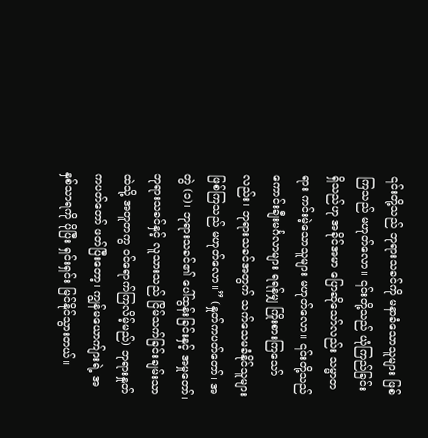၎င်းတို့သည် ဘုရားသခင်ကို မနာခံသောသူများ ဖြစ်ကြသည် မဟုတ်လော။ ၎င်းတို့သည် ယုံကြည်ခြင်း ရှိသည်ဟု အခိုင်အမာ ပြောဆိုသော်လည်း သမ္မာတရား ကင်းမဲ့သောသူများ မဟုတ်လော။ ၎င်းတို့သည် ကောင်းချီးမင်္ဂလာများ ရရန်မျှ ကြိုးစားကြသော်လည်း၊ ဘုရားသခင်အတွက် သက်သေမခံနိုင်သူများ ဖြစ်ကြသည် မဟုတ်လော။” (နှုတ်ကပတ်တော်၊ အတွဲ (၁)၊ ဘုရားသခင်၏ ပေါ်ထွန်းခြင်းနှင့် အမှုတော်၊ ဘုရားသခင်နှင့် လူသားသည် ငြိမ်သက်ခြင်းချမ်းသာထဲသို့ အတူတကွ ဝင်ရောက်ကြလိမ့်မည်) ဘုရားနှုတ်ကပတ်တော် ဖတ်ပြီးတော့၊ ကျွန်မယောက်ျားရဲ့ အနှစ်သာရကို ပိုပြီး ရှင်းရှင်း မြင်နိုင်သွားတယ်။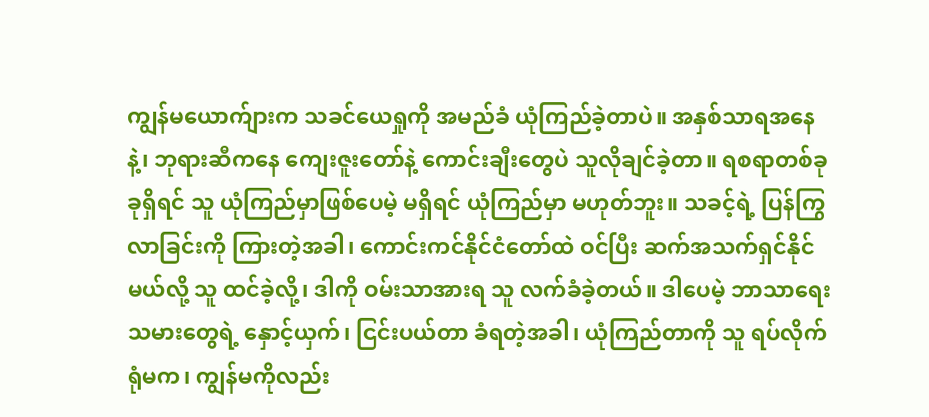ကျွန်မယောက်ျားက သခင်ယေရှုကို အမည်ခံ ယုံကြည်ခဲ့တာပဲ။ အနှစ်သာရအနေနဲ့၊ ဘုရားဆီကနေ ကျေးဇူးတော်နဲ့ ကောင်းချီးတွေပဲ သူလိုချင်ခဲ့တာ။ ရစရာတစ်ခုခုရှိရင် သူ ယုံကြည်မှာဖြစ်ပေမဲ့ မရှိရင် ယုံကြည်မှာ မဟုတ်ဘူး။ သခင့်ရဲ့ ပြန်ကြွလာခြင်းကို ကြားတဲ့အခါ၊ ကောင်းကင်နိုင်ငံတော်ထဲ ဝင်ပြီး ဆက်အသက်ရှင်နိုင်မယ်လို့ သူ ထင်ခဲ့လို့၊ ဒါကို ဝမ်းသာအားရ သူ လက်ခံခဲ့တယ်။ ဒါပေမဲ့ ဘာသာရေးသမားတွေရဲ့ နှောင့်ယှက်၊ ငြင်းပယ်တာ ခံရတဲ့အခါ၊ ယုံကြည်တာကို သူ ရပ်လိုက်ရုံမက၊ ကျွန်မကိုလည်း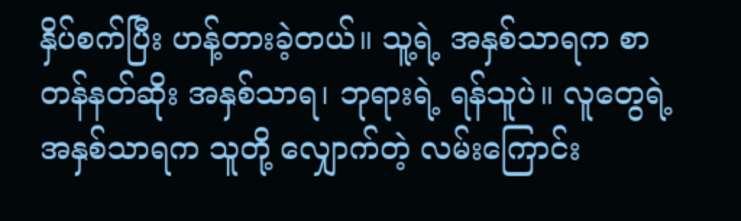နှိပ်စက်ပြီး ဟန့်တားခဲ့တယ်။ သူ့ရဲ့ အနှစ်သာရက စာတန်နတ်ဆိုး အနှစ်သာရ၊ ဘုရားရဲ့ ရန်သူပဲ။ လူတွေရဲ့ အနှစ်သာရက သူတို့ လျှောက်တဲ့ လမ်းကြောင်း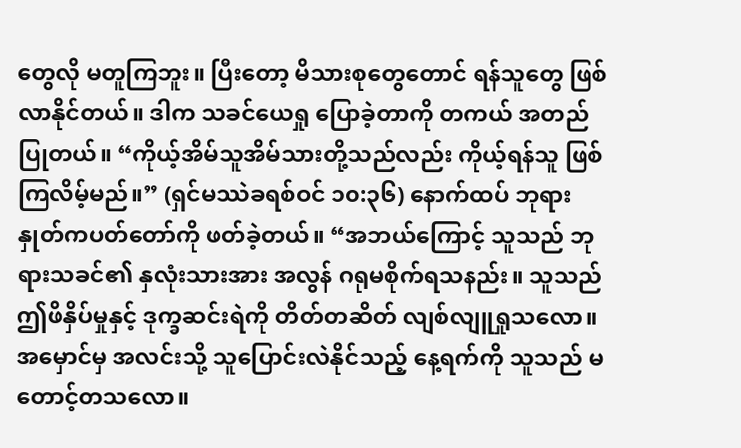တွေလို မတူကြဘူး။ ပြီးတော့ မိသားစုတွေတောင် ရန်သူတွေ ဖြစ်လာနိုင်တယ်။ ဒါက သခင်ယေရှု ပြောခဲ့တာကို တကယ် အတည်ပြုတယ်။ “ကိုယ့်အိမ်သူအိမ်သားတို့သည်လည်း ကိုယ့်ရန်သူ ဖြစ်ကြလိမ့်မည်။” (ရှင်မဿဲခရစ်ဝင် ၁၀:၃၆) နောက်ထပ် ဘုရားနှုတ်ကပတ်တော်ကို ဖတ်ခဲ့တယ်။ “အဘယ်ကြောင့် သူသည် ဘုရားသခင်၏ နှလုံးသားအား အလွန် ဂရုမစိုက်ရသနည်း။ သူသည် ဤဖိနှိပ်မှုနှင့် ဒုက္ခဆင်းရဲကို တိတ်တဆိတ် လျစ်လျူရှုသလော။ အမှောင်မှ အလင်းသို့ သူပြောင်းလဲနိုင်သည့် နေ့ရက်ကို သူသည် မတောင့်တသလော။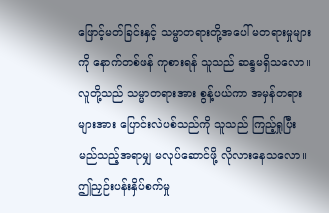ဖြောင့်မတ်ခြင်းနှင့် သမ္မာတရားတို့အပေါ် မတရားမှုများကို နောက်တစ်ဖန် ကုစားရန် သူသည် ဆန္ဒမရှိသလော။ လူတို့သည် သမ္မာတရားအား စွန့်ပယ်ကာ အမှန်တရားများအား ပြောင်းလဲပစ်သည်ကို သူသည် ကြည့်ရှုပြီး မည်သည့်အရာမျှ မလုပ်ဆောင်ဖို့ လိုလားနေသလော။ ဤညှဉ်းပန်းနှိပ်စက်မှု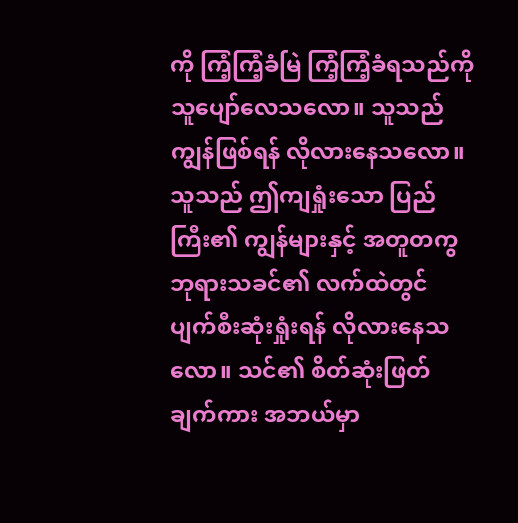ကို ကြံ့ကြံ့ခံမြဲ ကြံ့ကြံ့ခံရသည်ကို သူပျော်လေသလော။ သူသည် ကျွန်ဖြစ်ရန် လိုလားနေသလော။ သူသည် ဤကျရှုံးသော ပြည်ကြီး၏ ကျွန်များနှင့် အတူတကွ ဘုရားသခင်၏ လက်ထဲတွင် ပျက်စီးဆုံးရှုံးရန် လိုလားနေသလော။ သင်၏ စိတ်ဆုံးဖြတ်ချက်ကား အဘယ်မှာ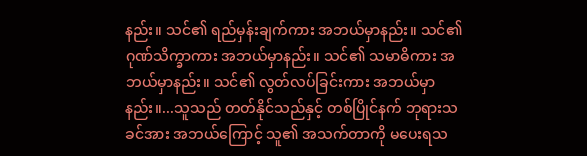နည်း။ သင်၏ ရည်မှန်းချက်ကား အဘယ်မှာနည်း။ သင်၏ ဂုဏ်သိက္ခာကား အဘယ်မှာနည်း။ သင်၏ သမာဓိကား အဘယ်မှာနည်း။ သင်၏ လွတ်လပ်ခြင်းကား အဘယ်မှာနည်း။...သူသည် တတ်နိုင်သည်နှင့် တစ်ပြိုင်နက် ဘုရားသခင်အား အဘယ်ကြောင့် သူ၏ အသက်တာကို မပေးရသ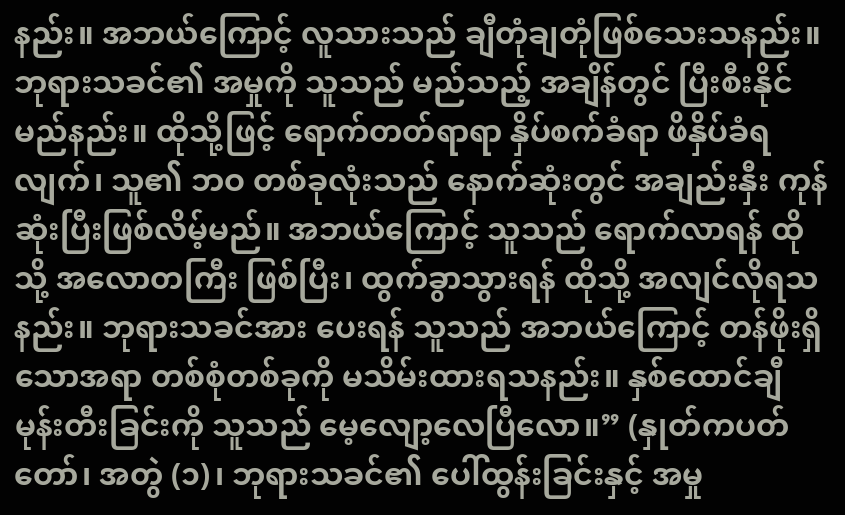နည်း။ အဘယ်ကြောင့် လူသားသည် ချီတုံချတုံဖြစ်သေးသနည်း။ ဘုရားသခင်၏ အမှုကို သူသည် မည်သည့် အချိန်တွင် ပြီးစီးနိုင်မည်နည်း။ ထိုသို့ဖြင့် ရောက်တတ်ရာရာ နှိပ်စက်ခံရာ ဖိနှိပ်ခံရလျက်၊ သူ၏ ဘဝ တစ်ခုလုံးသည် နောက်ဆုံးတွင် အချည်းနှီး ကုန်ဆုံးပြီးဖြစ်လိမ့်မည်။ အဘယ်ကြောင့် သူသည် ရောက်လာရန် ထိုသို့ အလောတကြီး ဖြစ်ပြီး၊ ထွက်ခွာသွားရန် ထိုသို့ အလျင်လိုရသနည်း။ ဘုရားသခင်အား ပေးရန် သူသည် အဘယ်ကြောင့် တန်ဖိုးရှိသောအရာ တစ်စုံတစ်ခုကို မသိမ်းထားရသနည်း။ နှစ်ထောင်ချီ မုန်းတီးခြင်းကို သူသည် မေ့လျော့လေပြီလော။” (နှုတ်ကပတ်တော်၊ အတွဲ (၁)၊ ဘုရားသခင်၏ ပေါ်ထွန်းခြင်းနှင့် အမှု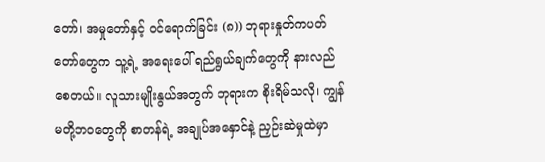တော်၊ အမှုတော်နှင့် ဝင်ရောက်ခြင်း (၈)) ဘုရားနှုတ်ကပတ်တော်တွေက သူ့ရဲ့ အရေးပေါ် ရည်ရွယ်ချက်တွေကို နားလည်စေတယ်။ လူသားမျိုးနွယ်အတွက် ဘုရားက စိုးရိမ်သလို၊ ကျွန်မတို့ဘဝတွေကို စာတန်ရဲ့ အချုပ်အနှောင်နဲ့ ညှဉ်းဆဲမှုထဲမှာ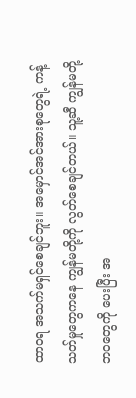ထာဝရ အသက်မရှင်စေချင်ဘူး။ အမှောင်အင်အားစုတွေရဲ့ ကန့်သတ်မှုတွေကနေ ကျွန်မတို့ကို လွတ်စေချင်တယ်။ သူ့ဆီ ကျွန်မတို့ ဘဝတွေကို ပေးပြီး အ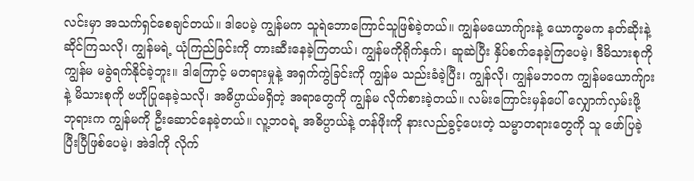လင်းမှာ အသက်ရှင်စေချင်တယ်။ ဒါပေမဲ့ ကျွန်မက သူရဲဘောကြောင်သူဖြစ်ခဲ့တယ်။ ကျွန်မယောက်ျားနဲ့ ယောက္ခမက နတ်ဆိုးနဲ့ဆိုင်ကြသလို၊ ကျွန်မရဲ့ ယုံကြည်ခြင်းကို တားဆီးနေခဲ့ကြတယ်၊ ကျွန်မကိုရိုက်နှက်၊ ဆူဆဲပြီး နှိပ်စက်နေခဲ့ကြပေမဲ့၊ ဒီမိသားစုကို ကျွန်မ မခွဲရက်နိုင်ခဲ့ဘူး။ ဒါကြောင့် မတရားမှုနဲ့ အရှက်ကွဲခြင်းကို ကျွန်မ သည်းခံခဲ့ပြီး၊ ကျွန်လို၊ ကျွန်မဘဝက ကျွန်မယောက်ျားနဲ့ မိသားစုကို ဗဟိုပြုနေခဲ့သလို၊ အဓိပ္ပာယ်မရှိတဲ့ အရာတွေကို ကျွန်မ လိုက်စားခဲ့တယ်။ လမ်းကြောင်းမှန်ပေါ် လျှောက်လှမ်းဖို့ ဘုရားက ကျွန်မကို ဦးဆောင်နေခဲ့တယ်။ လူ့ဘဝရဲ့ အဓိပ္ပာယ်နဲ့ တန်ဖိုးကို နားလည်ခွင့်ပေးတဲ့ သမ္မာတရားတွေကို သူ ဖော်ပြခဲ့ပြီးပြီဖြစ်ပေမဲ့၊ အဲဒါကို လိုက်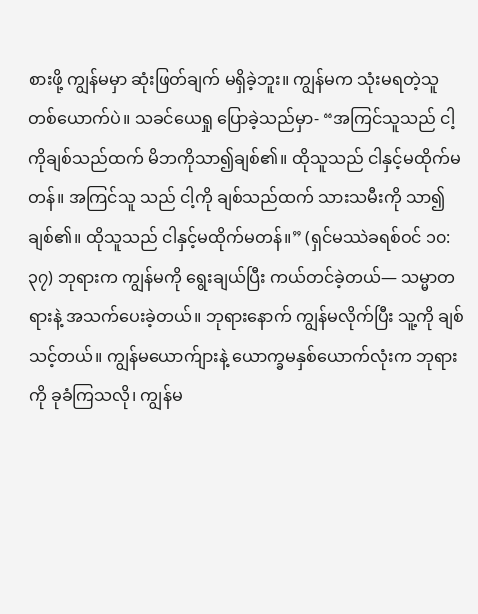စားဖို့ ကျွန်မမှာ ဆုံးဖြတ်ချက် မရှိခဲ့ဘူး။ ကျွန်မက သုံးမရတဲ့သူတစ်ယောက်ပဲ။ သခင်ယေရှု ပြောခဲ့သည်မှာ- “အကြင်သူသည် ငါ့ကိုချစ်သည်ထက် မိဘကိုသာ၍ချစ်၏။ ထိုသူသည် ငါနှင့်မထိုက်မတန်။ အကြင်သူ သည် ငါ့ကို ချစ်သည်ထက် သားသမီးကို သာ၍ချစ်၏။ ထိုသူသည် ငါနှင့်မထိုက်မတန်။” (ရှင်မဿဲခရစ်ဝင် ၁၀:၃၇) ဘုရားက ကျွန်မကို ရွေးချယ်ပြီး ကယ်တင်ခဲ့တယ်— သမ္မာတရားနဲ့ အသက်ပေးခဲ့တယ်။ ဘုရားနောက် ကျွန်မလိုက်ပြီး သူ့ကို ချစ်သင့်တယ်။ ကျွန်မယောက်ျားနဲ့ ယောက္ခမနှစ်ယောက်လုံးက ဘုရားကို ခုခံကြသလို၊ ကျွန်မ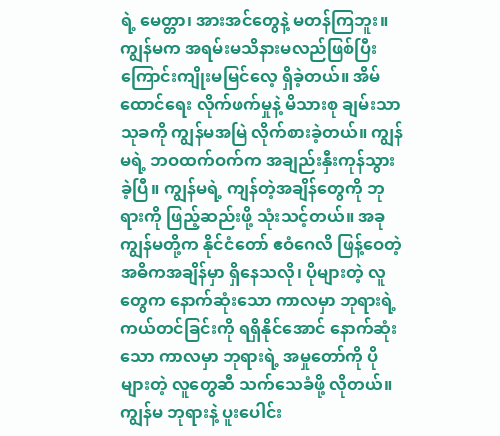ရဲ့ မေတ္တာ၊ အားအင်တွေနဲ့ မတန်ကြဘူး။ ကျွန်မက အရမ်းမသိနားမလည်ဖြစ်ပြီး ကြောင်းကျိုးမမြင်လေ့ ရှိခဲ့တယ်။ အိမ်ထောင်ရေး လိုက်ဖက်မှုနဲ့ မိသားစု ချမ်းသာသုခကို ကျွန်မအမြဲ လိုက်စားခဲ့တယ်။ ကျွန်မရဲ့ ဘဝထက်ဝက်က အချည်းနှီးကုန်သွားခဲ့ပြီ။ ကျွန်မရဲ့ ကျန်တဲ့အချိန်တွေကို ဘုရားကို ဖြည့်ဆည်းဖို့ သုံးသင့်တယ်။ အခု ကျွန်မတို့က နိုင်ငံတော် ဧဝံဂေလိ ဖြန့်ဝေတဲ့ အဓိကအချိန်မှာ ရှိနေသလို၊ ပိုများတဲ့ လူတွေက နောက်ဆုံးသော ကာလမှာ ဘုရားရဲ့ ကယ်တင်ခြင်းကို ရရှိနိုင်အောင် နောက်ဆုံးသော ကာလမှာ ဘုရားရဲ့ အမှုတော်ကို ပိုများတဲ့ လူတွေဆီ သက်သေခံဖို့ လိုတယ်။ ကျွန်မ ဘုရားနဲ့ ပူးပေါင်း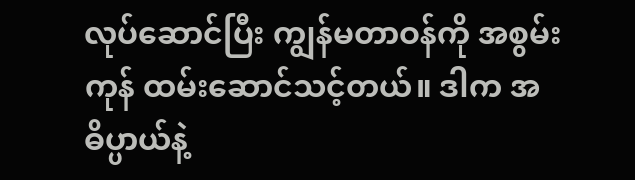လုပ်ဆောင်ပြီး ကျွန်မတာဝန်ကို အစွမ်းကုန် ထမ်းဆောင်သင့်တယ်။ ဒါက အဓိပ္ပာယ်နဲ့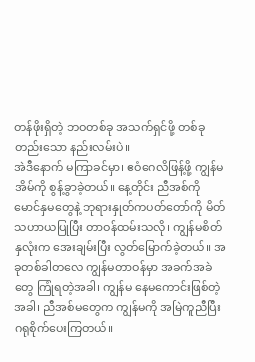တန်ဖိုးရှိတဲ့ ဘဝတစ်ခု အသက်ရှင်ဖို့ တစ်ခုတည်းသော နည်းလမ်းပဲ။
အဲဒီနောက် မကြာခင်မှာ၊ ဧဝံဂေလိဖြန့်ဖို့ ကျွန်မ အိမ်ကို စွန့်ခွာခဲ့တယ်။ နေ့တိုင်း ညီအစ်ကို မောင်နှမတွေနဲ့ ဘုရားနှုတ်ကပတ်တော်ကို မိတ်သဟာယပြုပြီး တာဝန်ထမ်းသလို၊ ကျွန်မစိတ်နှလုံးက အေးချမ်းပြီး လွတ်မြောက်ခဲ့တယ်။ အခုတစ်ခါတလေ ကျွန်မတာဝန်မှာ အခက်အခဲတွေ ကြုံရတဲ့အခါ၊ ကျွန်မ နေမကောင်းဖြစ်တဲ့အခါ၊ ညီအစ်မတွေက ကျွန်မကို အမြဲကူညီပြီး ဂရုစိုက်ပေးကြတယ်။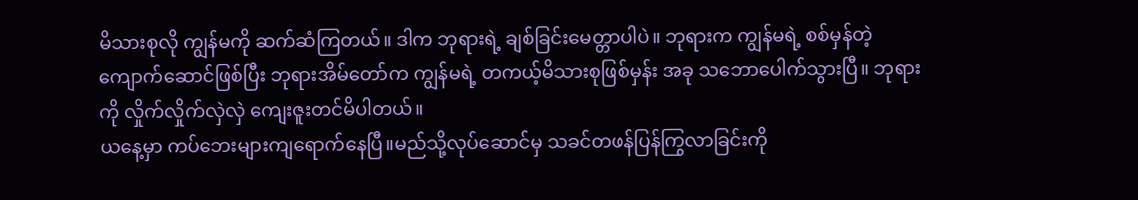မိသားစုလို ကျွန်မကို ဆက်ဆံကြတယ်။ ဒါက ဘုရားရဲ့ ချစ်ခြင်းမေတ္တာပါပဲ။ ဘုရားက ကျွန်မရဲ့ စစ်မှန်တဲ့ ကျောက်ဆောင်ဖြစ်ပြီး ဘုရားအိမ်တော်က ကျွန်မရဲ့ တကယ့်မိသားစုဖြစ်မှန်း အခု သဘောပေါက်သွားပြီ။ ဘုရားကို လှိုက်လှိုက်လှဲလှဲ ကျေးဇူးတင်မိပါတယ်။
ယနေ့မှာ ကပ်ဘေးများကျရောက်နေပြီ။မည်သို့လုပ်ဆောင်မှ သခင်တဖန်ပြန်ကြွလာခြင်းကို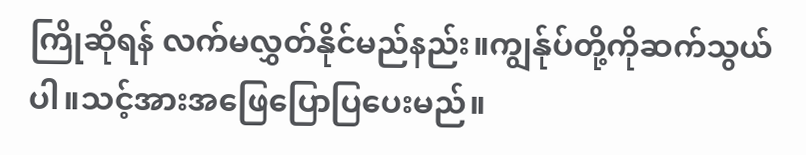ကြိုဆိုရန် လက်မလွှတ်နိုင်မည်နည်း။ကျွန်ုပ်တို့ကိုဆက်သွယ်ပါ။သင့်အားအဖြေပြောပြပေးမည်။